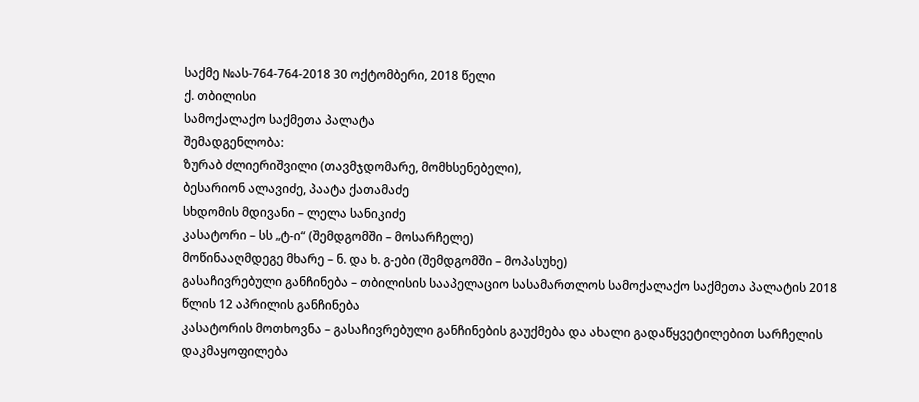საქმე №ას-764-764-2018 30 ოქტომბერი, 2018 წელი
ქ. თბილისი
სამოქალაქო საქმეთა პალატა
შემადგენლობა:
ზურაბ ძლიერიშვილი (თავმჯდომარე, მომხსენებელი),
ბესარიონ ალავიძე, პაატა ქათამაძე
სხდომის მდივანი – ლელა სანიკიძე
კასატორი – სს „ტ-ი“ (შემდგომში – მოსარჩელე)
მოწინააღმდეგე მხარე – ნ. და ხ. გ-ები (შემდგომში – მოპასუხე)
გასაჩივრებული განჩინება – თბილისის სააპელაციო სასამართლოს სამოქალაქო საქმეთა პალატის 2018 წლის 12 აპრილის განჩინება
კასატორის მოთხოვნა – გასაჩივრებული განჩინების გაუქმება და ახალი გადაწყვეტილებით სარჩელის დაკმაყოფილება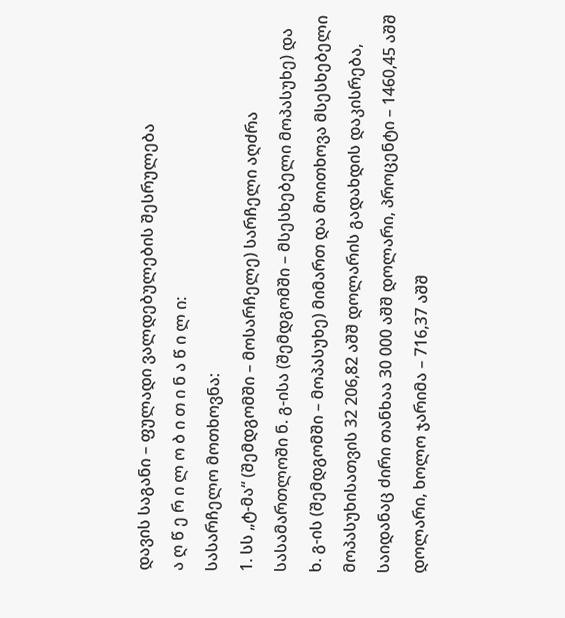დავის საგანი – ფულადი ვალდებულების შესრულება
ა ღ წ ე რ ი ლ ო ბ ი თ ი ნ ა წ ი ლ ი:
სასარჩელო მოთხოვნა:
1. სს „ტ-მა“ (შემდგომში – მოსარჩელე) სარჩელი აღძრა სასამართლოში ნ. გ-ისა (შემდგომში – მსესხებელი მოპასუხე) და ხ. გ-ის (შემდგომში – მოპასუხე) მიმართ და მოითხოვა მსესხებელი მოპასუხისათვის 32 206,82 აშშ დოლარის გადახდის დაკისრება, საიდანაც ძირი თანხაა 30 000 აშშ დოლარი, პროცენტი – 1460,45 აშშ დოლარი, ხოლო ჯარიმა – 716,37 აშშ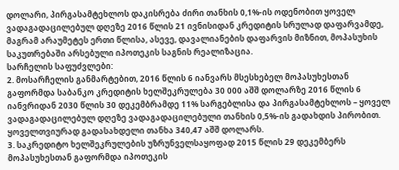დოლარი, პირგასამტეხლოს დაკისრება ძირი თანხის 0,1%-ის ოდენობით ყოველ ვადაგადაცილებულ დღეზე 2016 წლის 21 ივნისიდან კრედიტის სრულად დაფარვამდე, მაგრამ არაუმეტეს ერთი წლისა, ასევე, დავალიანების დაფარვის მიზნით, მოპასუხის საკუთრებაში არსებული იპოთეკის საგნის რეალიზაცია.
სარჩელის საფუძვლები:
2. მოსარჩელის განმარტებით, 2016 წლის 6 იანვარს მსესხებელ მოპასუხესთან გაფორმდა საბანკო კრედიტის ხელშეკრულება 30 000 აშშ დოლარზე 2016 წლის 6 იანვრიდან 2030 წლის 30 დეკემბრამდე 11% სარგებლისა და პირგასამტეხლოს – ყოველ ვადაგადაცილებულ დღეზე ვადაგადაცილებული თანხის 0,5%-ის გადახდის პირობით. ყოველთვიურად გადასახდელი თანხა 340,47 აშშ დოლარს.
3. საკრედიტო ხელშეკრულების უზრუნველსაყოფად 2015 წლის 29 დეკემბერს მოპასუხესთან გაფორმდა იპოთეკის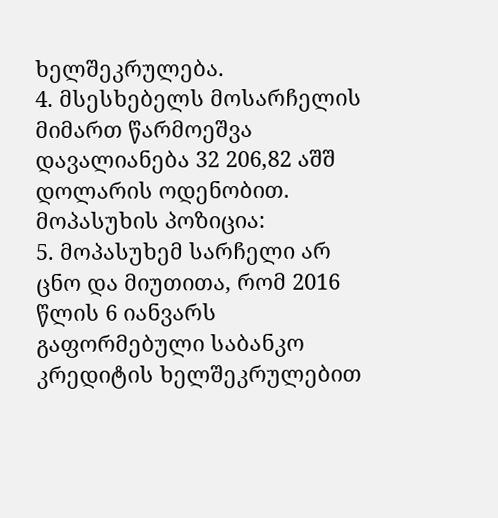ხელშეკრულება.
4. მსესხებელს მოსარჩელის მიმართ წარმოეშვა დავალიანება 32 206,82 აშშ დოლარის ოდენობით.
მოპასუხის პოზიცია:
5. მოპასუხემ სარჩელი არ ცნო და მიუთითა, რომ 2016 წლის 6 იანვარს გაფორმებული საბანკო კრედიტის ხელშეკრულებით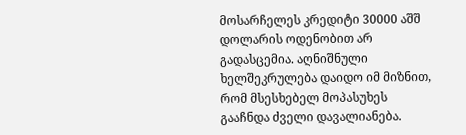მოსარჩელეს კრედიტი 30000 აშშ დოლარის ოდენობით არ გადასცემია. აღნიშნული ხელშეკრულება დაიდო იმ მიზნით, რომ მსესხებელ მოპასუხეს გააჩნდა ძველი დავალიანება.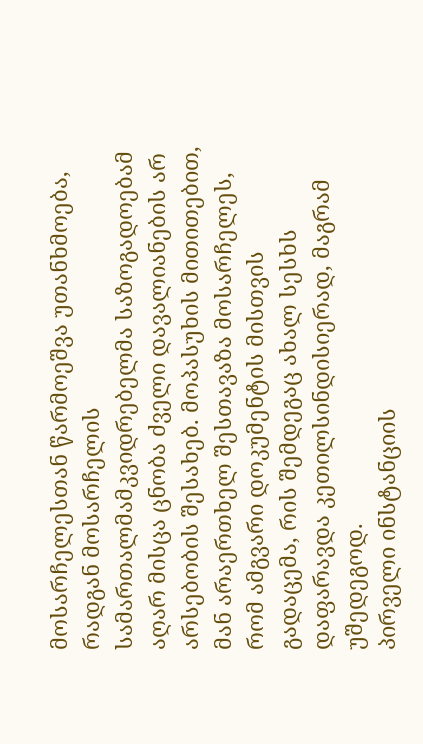მოსარჩელესთან წარმოეშვა უთანხმოება, რადგან მოსარჩელის სამართალმამკვიდრებელმა საზოგადოებამ აღარ მისცა ცნობა ძველი დავალიანების არ არსებობის შესახებ. მოპასუხის მითითებით, მან არაერთხელ შესთავაზა მოსარჩელეს, რომ ამგვარი დოკუმენტის მისთვის გადაცემა, რის შემდეგაც ახალ სესხს დაფარავდა კეთილსინდისიერად, მაგრამ უშედეგოდ.
პირველი ინსტანციის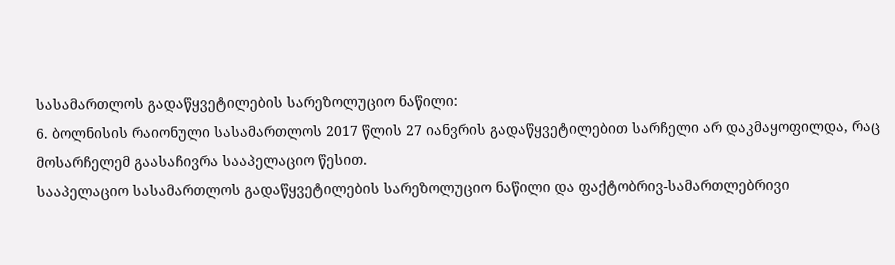სასამართლოს გადაწყვეტილების სარეზოლუციო ნაწილი:
6. ბოლნისის რაიონული სასამართლოს 2017 წლის 27 იანვრის გადაწყვეტილებით სარჩელი არ დაკმაყოფილდა, რაც მოსარჩელემ გაასაჩივრა სააპელაციო წესით.
სააპელაციო სასამართლოს გადაწყვეტილების სარეზოლუციო ნაწილი და ფაქტობრივ-სამართლებრივი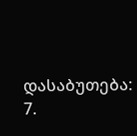დასაბუთება:
7.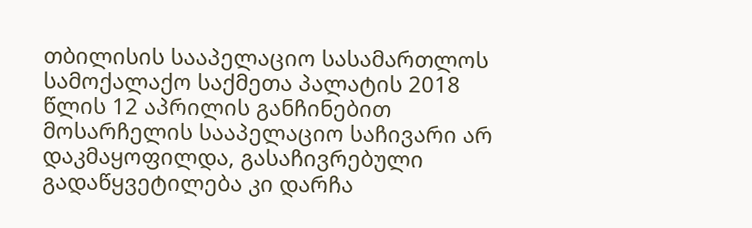თბილისის სააპელაციო სასამართლოს სამოქალაქო საქმეთა პალატის 2018 წლის 12 აპრილის განჩინებით მოსარჩელის სააპელაციო საჩივარი არ დაკმაყოფილდა, გასაჩივრებული გადაწყვეტილება კი დარჩა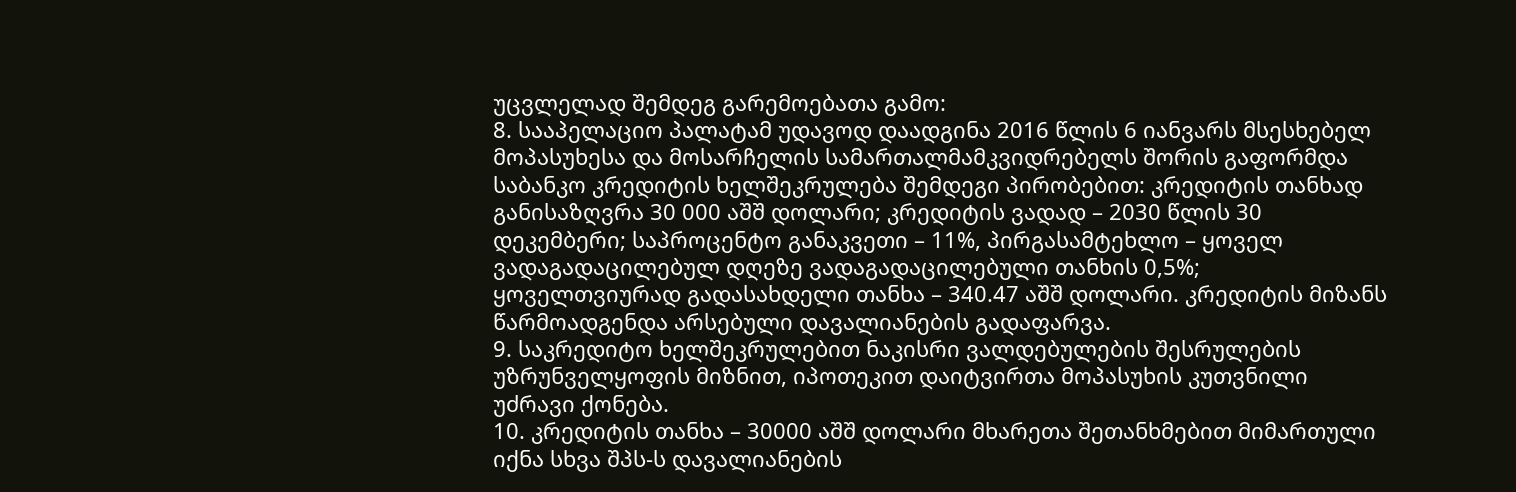უცვლელად შემდეგ გარემოებათა გამო:
8. სააპელაციო პალატამ უდავოდ დაადგინა 2016 წლის 6 იანვარს მსესხებელ მოპასუხესა და მოსარჩელის სამართალმამკვიდრებელს შორის გაფორმდა საბანკო კრედიტის ხელშეკრულება შემდეგი პირობებით: კრედიტის თანხად განისაზღვრა 30 000 აშშ დოლარი; კრედიტის ვადად – 2030 წლის 30 დეკემბერი; საპროცენტო განაკვეთი – 11%, პირგასამტეხლო – ყოველ ვადაგადაცილებულ დღეზე ვადაგადაცილებული თანხის 0,5%; ყოველთვიურად გადასახდელი თანხა – 340.47 აშშ დოლარი. კრედიტის მიზანს წარმოადგენდა არსებული დავალიანების გადაფარვა.
9. საკრედიტო ხელშეკრულებით ნაკისრი ვალდებულების შესრულების უზრუნველყოფის მიზნით, იპოთეკით დაიტვირთა მოპასუხის კუთვნილი უძრავი ქონება.
10. კრედიტის თანხა – 30000 აშშ დოლარი მხარეთა შეთანხმებით მიმართული იქნა სხვა შპს-ს დავალიანების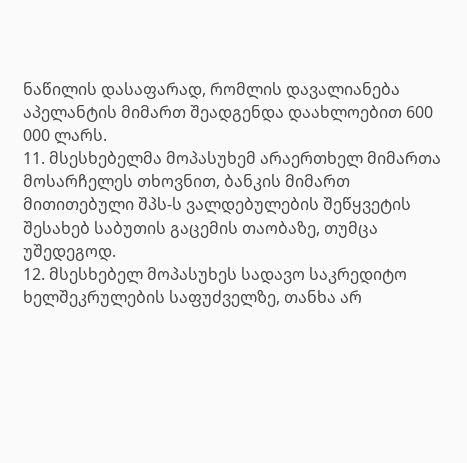ნაწილის დასაფარად, რომლის დავალიანება აპელანტის მიმართ შეადგენდა დაახლოებით 600 000 ლარს.
11. მსესხებელმა მოპასუხემ არაერთხელ მიმართა მოსარჩელეს თხოვნით, ბანკის მიმართ მითითებული შპს-ს ვალდებულების შეწყვეტის შესახებ საბუთის გაცემის თაობაზე, თუმცა უშედეგოდ.
12. მსესხებელ მოპასუხეს სადავო საკრედიტო ხელშეკრულების საფუძველზე, თანხა არ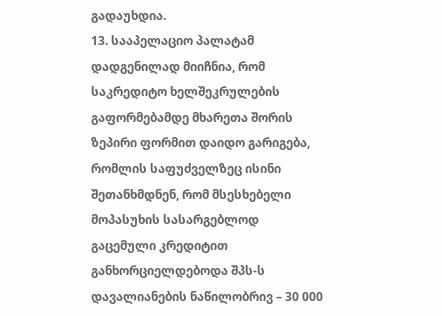გადაუხდია.
13. სააპელაციო პალატამ დადგენილად მიიჩნია, რომ საკრედიტო ხელშეკრულების გაფორმებამდე მხარეთა შორის ზეპირი ფორმით დაიდო გარიგება, რომლის საფუძველზეც ისინი შეთანხმდნენ, რომ მსესხებელი მოპასუხის სასარგებლოდ გაცემული კრედიტით განხორციელდებოდა შპს-ს დავალიანების ნაწილობრივ – 30 000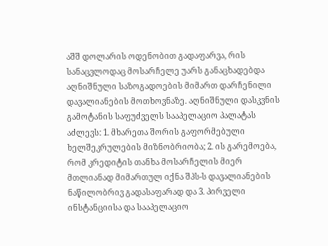აშშ დოლარის ოდენობით გადაფარვა, რის სანაცვლოდაც მოსარჩელე უარს განაცხადებდა აღნიშნული საზოგადოების მიმართ დარჩენილი დავალიანების მოთხოვნაზე. აღნიშნული დასკვნის გამოტანის საფუძველს სააპელაციო პალატას აძლევს: 1. მხარეთა შორის გაფორმებული ხელშეკრულების მიზნობრიობა; 2. ის გარემოება, რომ კრედიტის თანხა მოსარჩელის მიერ მთლიანად მიმართულ იქნა შპს-ს დავალიანების ნაწილობრივ გადასაფარად და 3. პირველი ინსტანციისა და სააპელაციო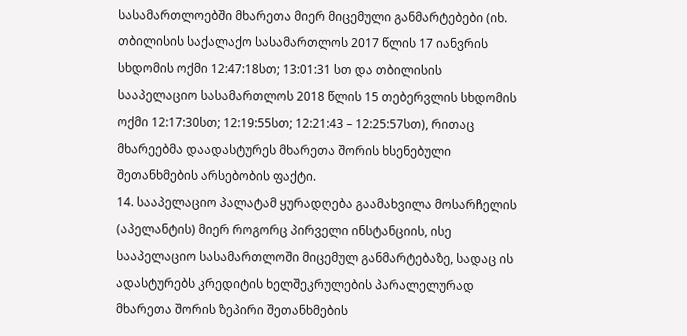სასამართლოებში მხარეთა მიერ მიცემული განმარტებები (იხ. თბილისის საქალაქო სასამართლოს 2017 წლის 17 იანვრის სხდომის ოქმი 12:47:18სთ; 13:01:31 სთ და თბილისის სააპელაციო სასამართლოს 2018 წლის 15 თებერვლის სხდომის ოქმი 12:17:30სთ; 12:19:55სთ; 12:21:43 – 12:25:57სთ), რითაც მხარეებმა დაადასტურეს მხარეთა შორის ხსენებული შეთანხმების არსებობის ფაქტი.
14. სააპელაციო პალატამ ყურადღება გაამახვილა მოსარჩელის (აპელანტის) მიერ როგორც პირველი ინსტანციის, ისე სააპელაციო სასამართლოში მიცემულ განმარტებაზე, სადაც ის ადასტურებს კრედიტის ხელშეკრულების პარალელურად მხარეთა შორის ზეპირი შეთანხმების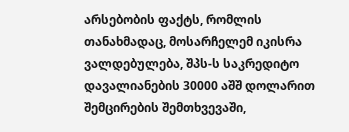არსებობის ფაქტს, რომლის თანახმადაც, მოსარჩელემ იკისრა ვალდებულება, შპს-ს საკრედიტო დავალიანების 30000 აშშ დოლარით შემცირების შემთხვევაში,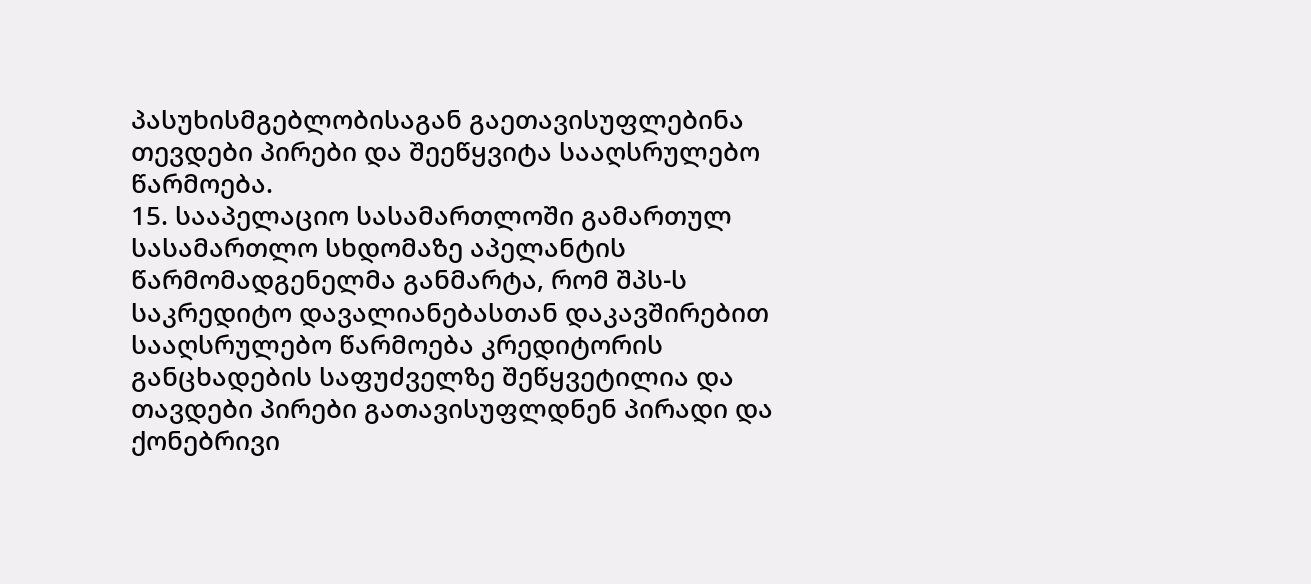პასუხისმგებლობისაგან გაეთავისუფლებინა თევდები პირები და შეეწყვიტა სააღსრულებო წარმოება.
15. სააპელაციო სასამართლოში გამართულ სასამართლო სხდომაზე აპელანტის წარმომადგენელმა განმარტა, რომ შპს-ს საკრედიტო დავალიანებასთან დაკავშირებით სააღსრულებო წარმოება კრედიტორის განცხადების საფუძველზე შეწყვეტილია და თავდები პირები გათავისუფლდნენ პირადი და ქონებრივი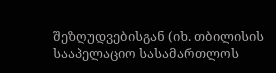შეზღუდვებისგან (იხ. თბილისის სააპელაციო სასამართლოს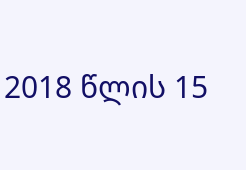2018 წლის 15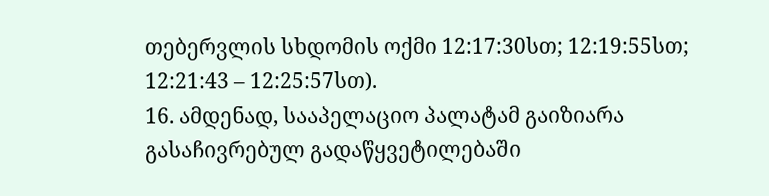თებერვლის სხდომის ოქმი 12:17:30სთ; 12:19:55სთ; 12:21:43 – 12:25:57სთ).
16. ამდენად, სააპელაციო პალატამ გაიზიარა გასაჩივრებულ გადაწყვეტილებაში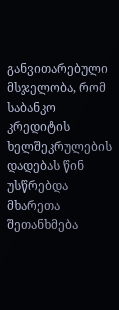განვითარებული მსჯელობა, რომ საბანკო კრედიტის ხელშეკრულების დადებას წინ უსწრებდა მხარეთა შეთანხმება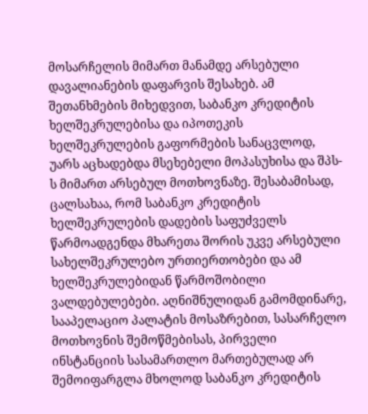მოსარჩელის მიმართ მანამდე არსებული დავალიანების დაფარვის შესახებ. ამ შეთანხმების მიხედვით, საბანკო კრედიტის ხელშეკრულებისა და იპოთეკის ხელშეკრულების გაფორმების სანაცვლოდ, უარს აცხადებდა მსეხებელი მოპასუხისა და შპს-ს მიმართ არსებულ მოთხოვნაზე. შესაბამისად, ცალსახაა, რომ საბანკო კრედიტის ხელშეკრულების დადების საფუძველს წარმოადგენდა მხარეთა შორის უკვე არსებული სახელშეკრულებო ურთიერთობები და ამ ხელშეკრულებიდან წარმოშობილი ვალდებულებები. აღნიშნულიდან გამომდინარე, სააპელაციო პალატის მოსაზრებით, სასარჩელო მოთხოვნის შემოწმებისას, პირველი ინსტანციის სასამართლო მართებულად არ შემოიფარგლა მხოლოდ საბანკო კრედიტის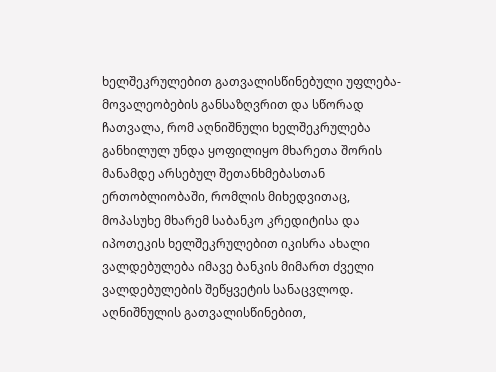ხელშეკრულებით გათვალისწინებული უფლება-მოვალეობების განსაზღვრით და სწორად ჩათვალა, რომ აღნიშნული ხელშეკრულება განხილულ უნდა ყოფილიყო მხარეთა შორის მანამდე არსებულ შეთანხმებასთან ერთობლიობაში, რომლის მიხედვითაც, მოპასუხე მხარემ საბანკო კრედიტისა და იპოთეკის ხელშეკრულებით იკისრა ახალი ვალდებულება იმავე ბანკის მიმართ ძველი ვალდებულების შეწყვეტის სანაცვლოდ. აღნიშნულის გათვალისწინებით,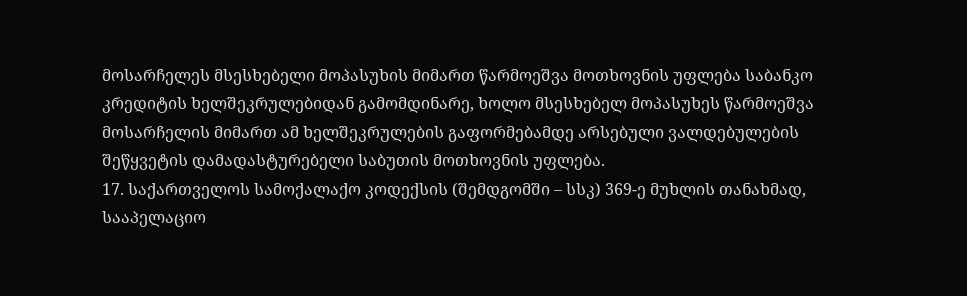მოსარჩელეს მსესხებელი მოპასუხის მიმართ წარმოეშვა მოთხოვნის უფლება საბანკო კრედიტის ხელშეკრულებიდან გამომდინარე, ხოლო მსესხებელ მოპასუხეს წარმოეშვა მოსარჩელის მიმართ ამ ხელშეკრულების გაფორმებამდე არსებული ვალდებულების შეწყვეტის დამადასტურებელი საბუთის მოთხოვნის უფლება.
17. საქართველოს სამოქალაქო კოდექსის (შემდგომში – სსკ) 369-ე მუხლის თანახმად, სააპელაციო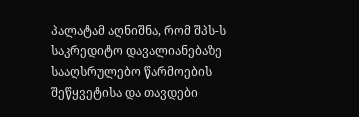პალატამ აღნიშნა, რომ შპს-ს საკრედიტო დავალიანებაზე სააღსრულებო წარმოების შეწყვეტისა და თავდები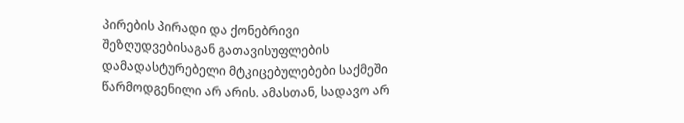პირების პირადი და ქონებრივი შეზღუდვებისაგან გათავისუფლების დამადასტურებელი მტკიცებულებები საქმეში წარმოდგენილი არ არის. ამასთან, სადავო არ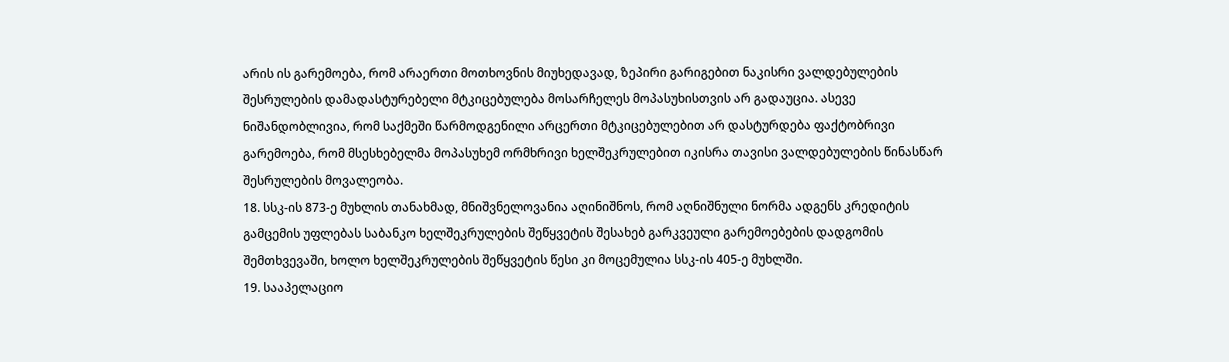არის ის გარემოება, რომ არაერთი მოთხოვნის მიუხედავად, ზეპირი გარიგებით ნაკისრი ვალდებულების შესრულების დამადასტურებელი მტკიცებულება მოსარჩელეს მოპასუხისთვის არ გადაუცია. ასევე ნიშანდობლივია, რომ საქმეში წარმოდგენილი არცერთი მტკიცებულებით არ დასტურდება ფაქტობრივი გარემოება, რომ მსესხებელმა მოპასუხემ ორმხრივი ხელშეკრულებით იკისრა თავისი ვალდებულების წინასწარ შესრულების მოვალეობა.
18. სსკ-ის 873-ე მუხლის თანახმად, მნიშვნელოვანია აღინიშნოს, რომ აღნიშნული ნორმა ადგენს კრედიტის გამცემის უფლებას საბანკო ხელშეკრულების შეწყვეტის შესახებ გარკვეული გარემოებების დადგომის შემთხვევაში, ხოლო ხელშეკრულების შეწყვეტის წესი კი მოცემულია სსკ-ის 405-ე მუხლში.
19. სააპელაციო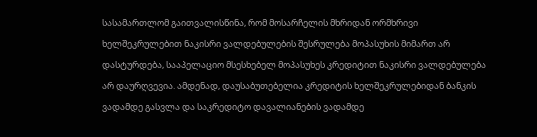სასამართლომ გაითვალისწინა, რომ მოსარჩელის მხრიდან ორმხრივი ხელშეკრულებით ნაკისრი ვალდებულების შესრულება მოპასუხის მიმართ არ დასტურდება, სააპელაციო მსესხებელ მოპასუხეს კრედიტით ნაკისრი ვალდებულება არ დაურღვევია. ამდენად, დაუსაბუთებელია კრედიტის ხელშეკრულებიდან ბანკის ვადამდე გასვლა და საკრედიტო დავალიანების ვადამდე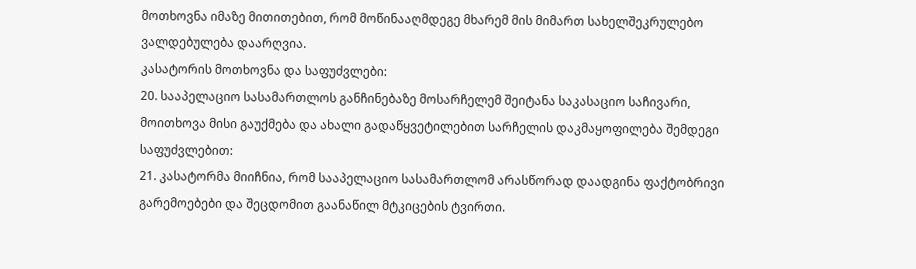მოთხოვნა იმაზე მითითებით, რომ მოწინააღმდეგე მხარემ მის მიმართ სახელშეკრულებო ვალდებულება დაარღვია.
კასატორის მოთხოვნა და საფუძვლები:
20. სააპელაციო სასამართლოს განჩინებაზე მოსარჩელემ შეიტანა საკასაციო საჩივარი, მოითხოვა მისი გაუქმება და ახალი გადაწყვეტილებით სარჩელის დაკმაყოფილება შემდეგი საფუძვლებით:
21. კასატორმა მიიჩნია, რომ სააპელაციო სასამართლომ არასწორად დაადგინა ფაქტობრივი გარემოებები და შეცდომით გაანაწილ მტკიცების ტვირთი.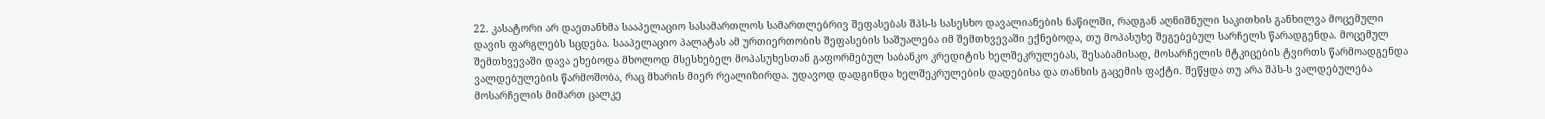22. კასატორი არ დაეთანხმა სააპელაციო სასამართლოს სამართლებრივ შეფასებას შპს-ს სასესხო დავალიანების ნაწილში, რადგან აღნიშნული საკითხის განხილვა მოცემული დავის ფარგლებს სცდება. სააპელაციო პალატას ამ ურთიერთობის შეფასების საშუალება იმ შემთხვევაში ექნებოდა, თუ მოპასუხე შეგებებულ სარჩელს წარადგენდა. მოცემულ შემთხვევაში დავა ეხებოდა მხოლოდ მსესხებელ მოპასუხესთან გაფორმებულ საბანკო კრედიტის ხელშეკრულებას, შესაბამისად, მოსარჩელის მტკიცების ტვირთს წარმოადგენდა ვალდებულების წარმოშობა, რაც მხარის მიერ რეალიზირდა. უდავოდ დადგინდა ხელშეკრულების დადებისა და თანხის გაცემის ფაქტი. შეწყდა თუ არა შპს-ს ვალდებულება მოსარჩელის მიმართ ცალკე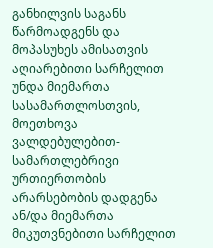განხილვის საგანს წარმოადგენს და მოპასუხეს ამისათვის აღიარებითი სარჩელით უნდა მიემართა სასამართლოსთვის, მოეთხოვა ვალდებულებით-სამართლებრივი ურთიერთობის არარსებობის დადგენა ან/და მიემართა მიკუთვნებითი სარჩელით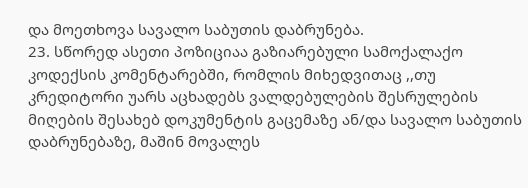და მოეთხოვა სავალო საბუთის დაბრუნება.
23. სწორედ ასეთი პოზიციაა გაზიარებული სამოქალაქო კოდექსის კომენტარებში, რომლის მიხედვითაც ,,თუ კრედიტორი უარს აცხადებს ვალდებულების შესრულების მიღების შესახებ დოკუმენტის გაცემაზე ან/და სავალო საბუთის დაბრუნებაზე, მაშინ მოვალეს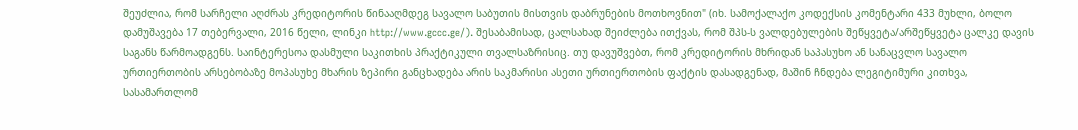შეუძლია, რომ სარჩელი აღძრას კრედიტორის წინააღმდეგ სავალო საბუთის მისთვის დაბრუნების მოთხოვნით" (იხ. სამოქალაქო კოდექსის კომენტარი 433 მუხლი, ბოლო დამუშავება 17 თებერვალი, 2016 წელი, ლინკი http://www.gccc.ge/). შესაბამისად, ცალსახად შეიძლება ითქვას, რომ შპს-ს ვალდებულების შეწყვეტა/არშეწყვეტა ცალკე დავის საგანს წარმოადგენს. საინტერესოა დასმული საკითხის პრაქტიკული თვალსაზრისიც. თუ დავუშვებთ, რომ კრედიტორის მხრიდან საპასუხო ან სანაცვლო სავალო ურთიერთობის არსებობაზე მოპასუხე მხარის ზეპირი განცხადება არის საკმარისი ასეთი ურთიერთობის ფაქტის დასადგენად, მაშინ ჩნდება ლეგიტიმური კითხვა, სასამართლომ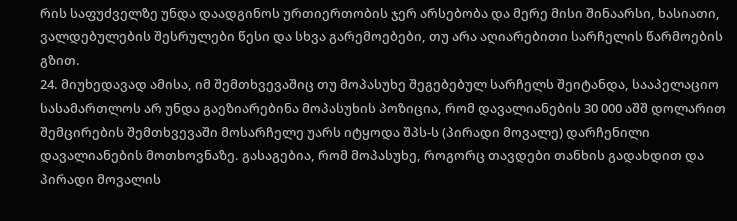რის საფუძველზე უნდა დაადგინოს ურთიერთობის ჯერ არსებობა და მერე მისი შინაარსი, ხასიათი, ვალდებულების შესრულები წესი და სხვა გარემოებები, თუ არა აღიარებითი სარჩელის წარმოების გზით.
24. მიუხედავად ამისა, იმ შემთხვევაშიც თუ მოპასუხე შეგებებულ სარჩელს შეიტანდა, სააპელაციო სასამართლოს არ უნდა გაეზიარებინა მოპასუხის პოზიცია, რომ დავალიანების 30 000 აშშ დოლარით შემცირების შემთხვევაში მოსარჩელე უარს იტყოდა შპს-ს (პირადი მოვალე) დარჩენილი დავალიანების მოთხოვნაზე. გასაგებია, რომ მოპასუხე, როგორც თავდები თანხის გადახდით და პირადი მოვალის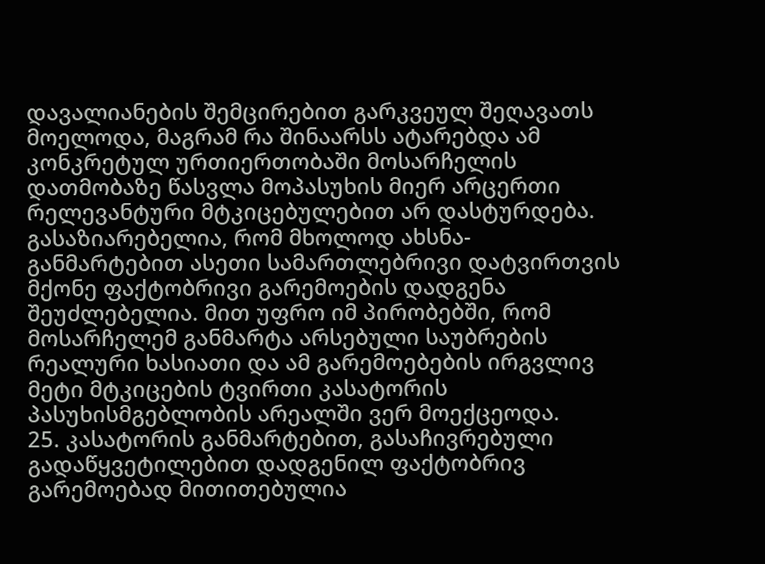დავალიანების შემცირებით გარკვეულ შეღავათს მოელოდა, მაგრამ რა შინაარსს ატარებდა ამ კონკრეტულ ურთიერთობაში მოსარჩელის დათმობაზე წასვლა მოპასუხის მიერ არცერთი რელევანტური მტკიცებულებით არ დასტურდება. გასაზიარებელია, რომ მხოლოდ ახსნა-განმარტებით ასეთი სამართლებრივი დატვირთვის მქონე ფაქტობრივი გარემოების დადგენა შეუძლებელია. მით უფრო იმ პირობებში, რომ მოსარჩელემ განმარტა არსებული საუბრების რეალური ხასიათი და ამ გარემოებების ირგვლივ მეტი მტკიცების ტვირთი კასატორის პასუხისმგებლობის არეალში ვერ მოექცეოდა.
25. კასატორის განმარტებით, გასაჩივრებული გადაწყვეტილებით დადგენილ ფაქტობრივ გარემოებად მითითებულია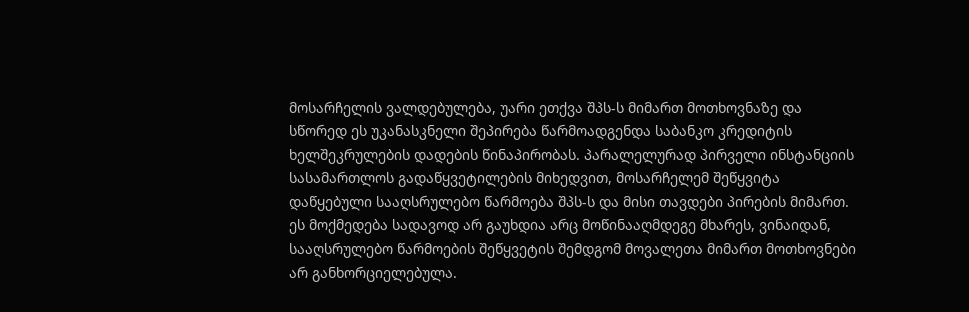მოსარჩელის ვალდებულება, უარი ეთქვა შპს-ს მიმართ მოთხოვნაზე და სწორედ ეს უკანასკნელი შეპირება წარმოადგენდა საბანკო კრედიტის ხელშეკრულების დადების წინაპირობას. პარალელურად პირველი ინსტანციის სასამართლოს გადაწყვეტილების მიხედვით, მოსარჩელემ შეწყვიტა დაწყებული სააღსრულებო წარმოება შპს-ს და მისი თავდები პირების მიმართ. ეს მოქმედება სადავოდ არ გაუხდია არც მოწინააღმდეგე მხარეს, ვინაიდან, სააღსრულებო წარმოების შეწყვეტის შემდგომ მოვალეთა მიმართ მოთხოვნები არ განხორციელებულა.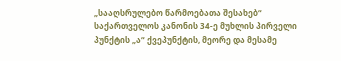„სააღსრულებო წარმოებათა შესახებ“ საქართველოს კანონის 34-ე მუხლის პირველი პუნქტის „ა“ ქვეპუნქტის, მეორე და მესამე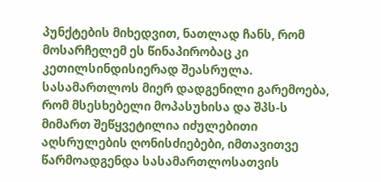პუნქტების მიხედვით, ნათლად ჩანს, რომ მოსარჩელემ ეს წინაპირობაც კი კეთილსინდისიერად შეასრულა. სასამართლოს მიერ დადგენილი გარემოება, რომ მსესხებელი მოპასუხისა და შპს-ს მიმართ შეწყვეტილია იძულებითი აღსრულების ღონისძიებები, იმთავითვე წარმოადგენდა სასამართლოსათვის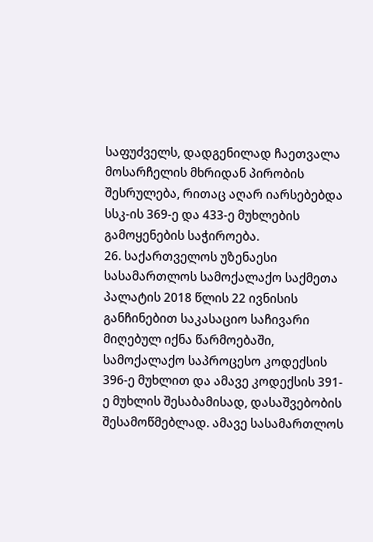საფუძველს, დადგენილად ჩაეთვალა მოსარჩელის მხრიდან პირობის შესრულება, რითაც აღარ იარსებებდა სსკ-ის 369-ე და 433-ე მუხლების გამოყენების საჭიროება.
26. საქართველოს უზენაესი სასამართლოს სამოქალაქო საქმეთა პალატის 2018 წლის 22 ივნისის განჩინებით საკასაციო საჩივარი მიღებულ იქნა წარმოებაში, სამოქალაქო საპროცესო კოდექსის 396-ე მუხლით და ამავე კოდექსის 391-ე მუხლის შესაბამისად, დასაშვებობის შესამოწმებლად. ამავე სასამართლოს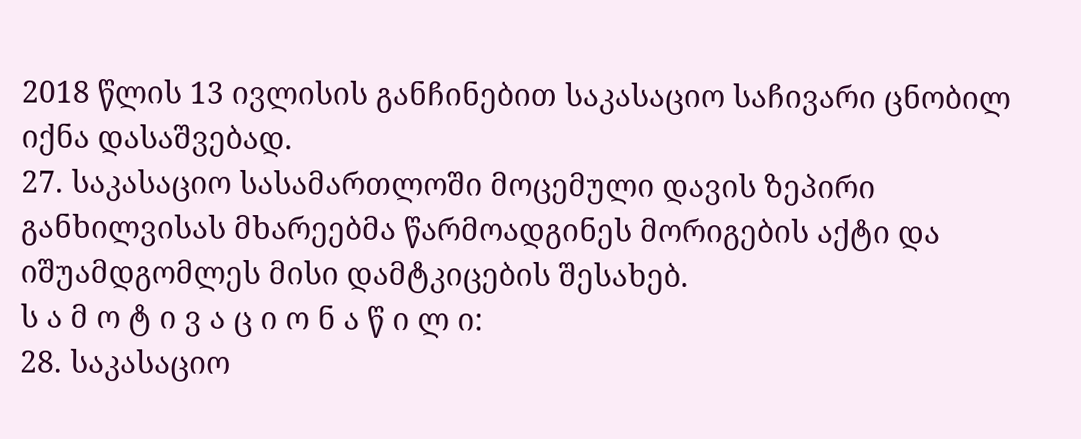2018 წლის 13 ივლისის განჩინებით საკასაციო საჩივარი ცნობილ იქნა დასაშვებად.
27. საკასაციო სასამართლოში მოცემული დავის ზეპირი განხილვისას მხარეებმა წარმოადგინეს მორიგების აქტი და იშუამდგომლეს მისი დამტკიცების შესახებ.
ს ა მ ო ტ ი ვ ა ც ი ო ნ ა წ ი ლ ი:
28. საკასაციო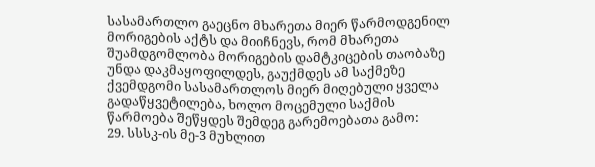სასამართლო გაეცნო მხარეთა მიერ წარმოდგენილ მორიგების აქტს და მიიჩნევს, რომ მხარეთა შუამდგომლობა მორიგების დამტკიცების თაობაზე უნდა დაკმაყოფილდეს, გაუქმდეს ამ საქმეზე ქვემდგომი სასამართლოს მიერ მიღებული ყველა გადაწყვეტილება, ხოლო მოცემული საქმის წარმოება შეწყდეს შემდეგ გარემოებათა გამო:
29. სსსკ-ის მე-3 მუხლით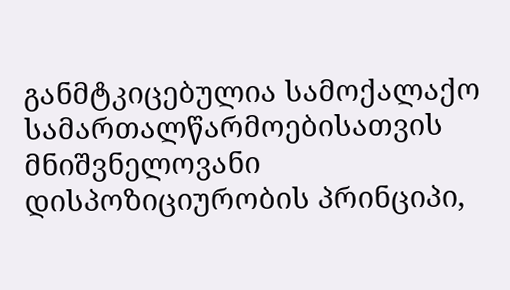განმტკიცებულია სამოქალაქო სამართალწარმოებისათვის მნიშვნელოვანი დისპოზიციურობის პრინციპი,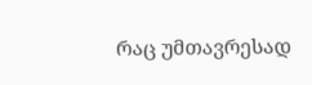რაც უმთავრესად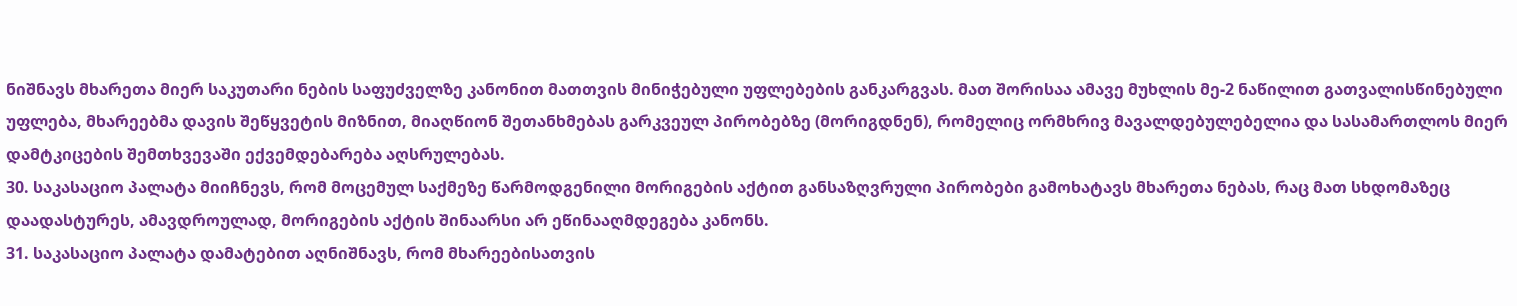ნიშნავს მხარეთა მიერ საკუთარი ნების საფუძველზე კანონით მათთვის მინიჭებული უფლებების განკარგვას. მათ შორისაა ამავე მუხლის მე-2 ნაწილით გათვალისწინებული უფლება, მხარეებმა დავის შეწყვეტის მიზნით, მიაღწიონ შეთანხმებას გარკვეულ პირობებზე (მორიგდნენ), რომელიც ორმხრივ მავალდებულებელია და სასამართლოს მიერ დამტკიცების შემთხვევაში ექვემდებარება აღსრულებას.
30. საკასაციო პალატა მიიჩნევს, რომ მოცემულ საქმეზე წარმოდგენილი მორიგების აქტით განსაზღვრული პირობები გამოხატავს მხარეთა ნებას, რაც მათ სხდომაზეც დაადასტურეს, ამავდროულად, მორიგების აქტის შინაარსი არ ეწინააღმდეგება კანონს.
31. საკასაციო პალატა დამატებით აღნიშნავს, რომ მხარეებისათვის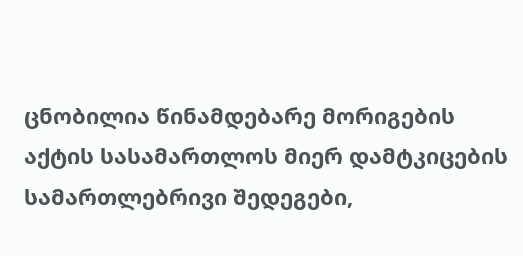ცნობილია წინამდებარე მორიგების აქტის სასამართლოს მიერ დამტკიცების სამართლებრივი შედეგები,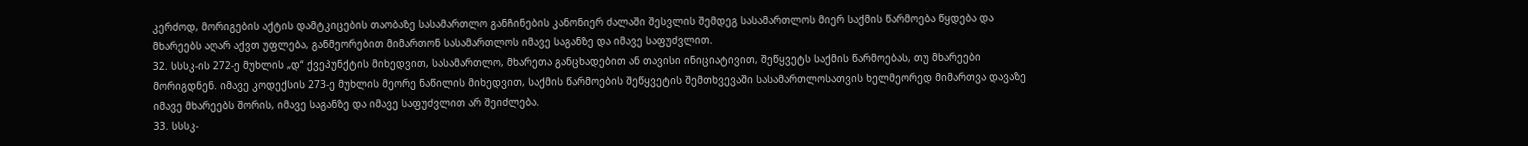კერძოდ, მორიგების აქტის დამტკიცების თაობაზე სასამართლო განჩინების კანონიერ ძალაში შესვლის შემდეგ სასამართლოს მიერ საქმის წარმოება წყდება და მხარეებს აღარ აქვთ უფლება, განმეორებით მიმართონ სასამართლოს იმავე საგანზე და იმავე საფუძვლით.
32. სსსკ-ის 272-ე მუხლის „დ“ ქვეპუნქტის მიხედვით, სასამართლო, მხარეთა განცხადებით ან თავისი ინიციატივით, შეწყვეტს საქმის წარმოებას, თუ მხარეები მორიგდნენ. იმავე კოდექსის 273-ე მუხლის მეორე ნაწილის მიხედვით, საქმის წარმოების შეწყვეტის შემთხვევაში სასამართლოსათვის ხელმეორედ მიმართვა დავაზე იმავე მხარეებს შორის, იმავე საგანზე და იმავე საფუძვლით არ შეიძლება.
33. სსსკ-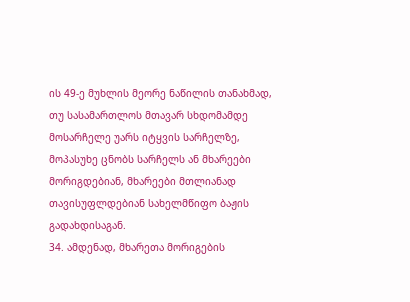ის 49-ე მუხლის მეორე ნაწილის თანახმად, თუ სასამართლოს მთავარ სხდომამდე მოსარჩელე უარს იტყვის სარჩელზე, მოპასუხე ცნობს სარჩელს ან მხარეები მორიგდებიან, მხარეები მთლიანად თავისუფლდებიან სახელმწიფო ბაჟის გადახდისაგან.
34. ამდენად, მხარეთა მორიგების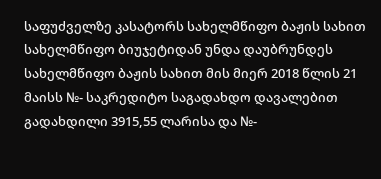საფუძველზე კასატორს სახელმწიფო ბაჟის სახით სახელმწიფო ბიუჯეტიდან უნდა დაუბრუნდეს სახელმწიფო ბაჟის სახით მის მიერ 2018 წლის 21 მაისს №- საკრედიტო საგადახდო დავალებით გადახდილი 3915,55 ლარისა და №-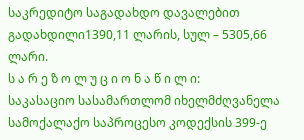საკრედიტო საგადახდო დავალებით გადახდილი1390,11 ლარის, სულ – 5305,66 ლარი.
ს ა რ ე ზ ო ლ უ ც ი ო ნ ა წ ი ლ ი:
საკასაციო სასამართლომ იხელმძღვანელა სამოქალაქო საპროცესო კოდექსის 399-ე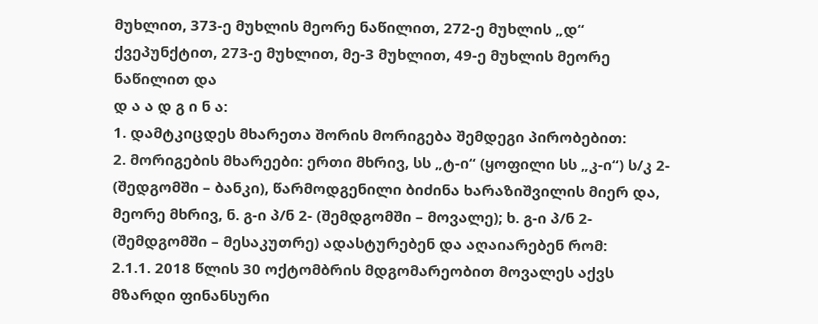მუხლით, 373-ე მუხლის მეორე ნაწილით, 272-ე მუხლის „დ“ ქვეპუნქტით, 273-ე მუხლით, მე-3 მუხლით, 49-ე მუხლის მეორე ნაწილით და
დ ა ა დ გ ი ნ ა:
1. დამტკიცდეს მხარეთა შორის მორიგება შემდეგი პირობებით:
2. მორიგების მხარეები: ერთი მხრივ, სს „ტ-ი“ (ყოფილი სს „კ-ი“) ს/კ 2- (შედგომში – ბანკი), წარმოდგენილი ბიძინა ხარაზიშვილის მიერ და, მეორე მხრივ, ნ. გ-ი პ/ნ 2- (შემდგომში – მოვალე); ხ. გ-ი პ/ნ 2- (შემდგომში – მესაკუთრე) ადასტურებენ და აღაიარებენ რომ:
2.1.1. 2018 წლის 30 ოქტომბრის მდგომარეობით მოვალეს აქვს მზარდი ფინანსური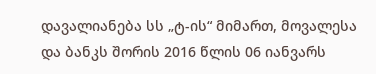დავალიანება სს „ტ-ის“ მიმართ, მოვალესა და ბანკს შორის 2016 წლის 06 იანვარს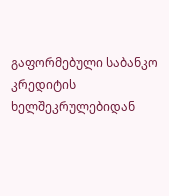გაფორმებული საბანკო კრედიტის ხელშეკრულებიდან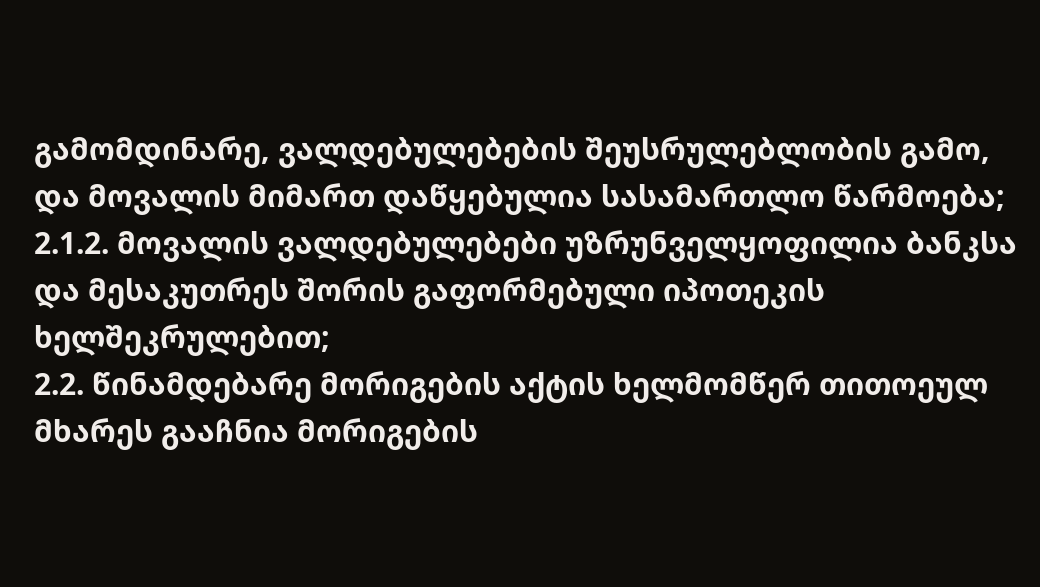გამომდინარე, ვალდებულებების შეუსრულებლობის გამო, და მოვალის მიმართ დაწყებულია სასამართლო წარმოება;
2.1.2. მოვალის ვალდებულებები უზრუნველყოფილია ბანკსა და მესაკუთრეს შორის გაფორმებული იპოთეკის ხელშეკრულებით;
2.2. წინამდებარე მორიგების აქტის ხელმომწერ თითოეულ მხარეს გააჩნია მორიგების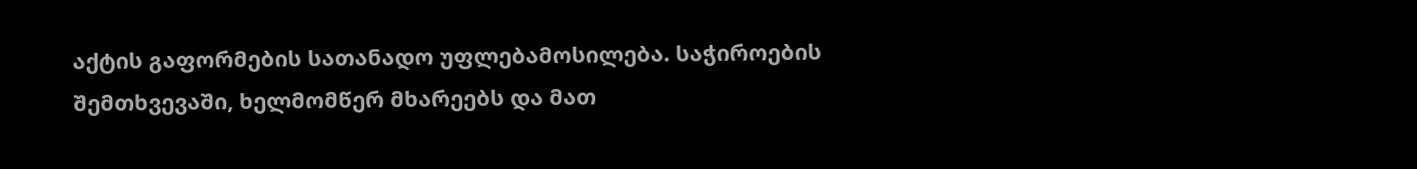აქტის გაფორმების სათანადო უფლებამოსილება. საჭიროების შემთხვევაში, ხელმომწერ მხარეებს და მათ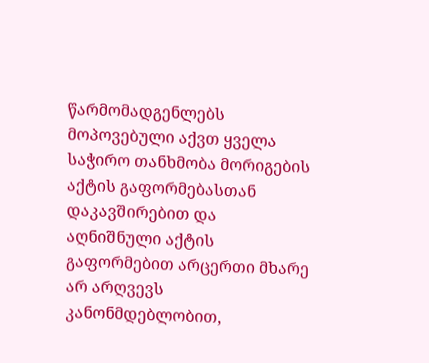წარმომადგენლებს მოპოვებული აქვთ ყველა საჭირო თანხმობა მორიგების აქტის გაფორმებასთან დაკავშირებით და აღნიშნული აქტის გაფორმებით არცერთი მხარე არ არღვევს კანონმდებლობით,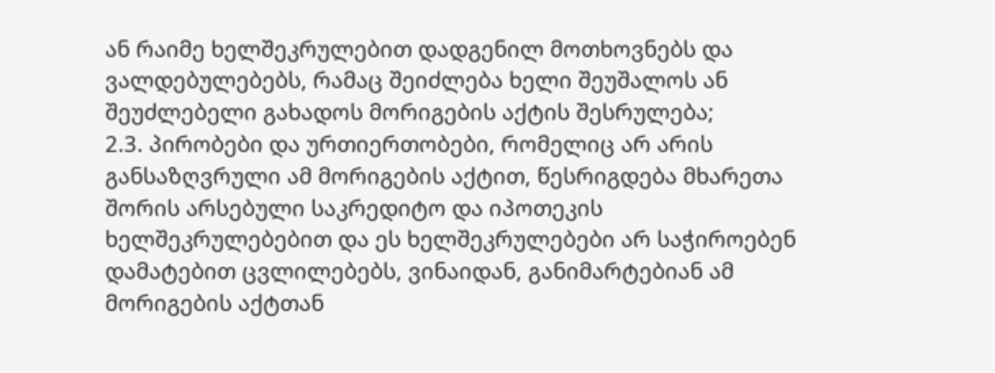ან რაიმე ხელშეკრულებით დადგენილ მოთხოვნებს და ვალდებულებებს, რამაც შეიძლება ხელი შეუშალოს ან შეუძლებელი გახადოს მორიგების აქტის შესრულება;
2.3. პირობები და ურთიერთობები, რომელიც არ არის განსაზღვრული ამ მორიგების აქტით, წესრიგდება მხარეთა შორის არსებული საკრედიტო და იპოთეკის ხელშეკრულებებით და ეს ხელშეკრულებები არ საჭიროებენ დამატებით ცვლილებებს, ვინაიდან, განიმარტებიან ამ მორიგების აქტთან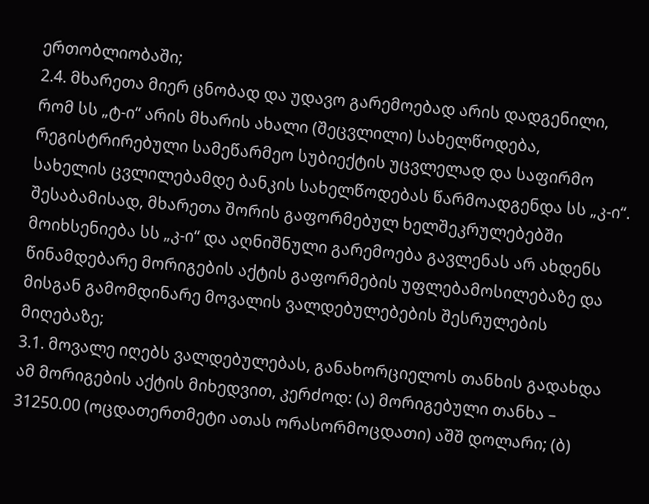ერთობლიობაში;
2.4. მხარეთა მიერ ცნობად და უდავო გარემოებად არის დადგენილი, რომ სს „ტ-ი“ არის მხარის ახალი (შეცვლილი) სახელწოდება, რეგისტრირებული სამეწარმეო სუბიექტის უცვლელად და საფირმო სახელის ცვლილებამდე ბანკის სახელწოდებას წარმოადგენდა სს „კ-ი“. შესაბამისად, მხარეთა შორის გაფორმებულ ხელშეკრულებებში მოიხსენიება სს „კ-ი“ და აღნიშნული გარემოება გავლენას არ ახდენს წინამდებარე მორიგების აქტის გაფორმების უფლებამოსილებაზე და მისგან გამომდინარე მოვალის ვალდებულებების შესრულების მიღებაზე;
3.1. მოვალე იღებს ვალდებულებას, განახორციელოს თანხის გადახდა ამ მორიგების აქტის მიხედვით, კერძოდ: (ა) მორიგებული თანხა – 31250.00 (ოცდათერთმეტი ათას ორასორმოცდათი) აშშ დოლარი; (ბ)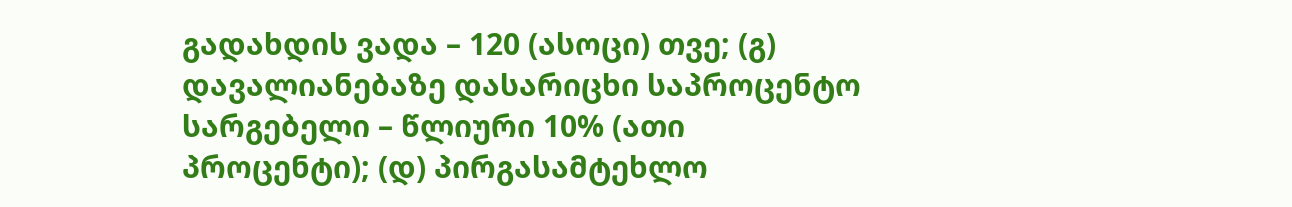გადახდის ვადა – 120 (ასოცი) თვე; (გ) დავალიანებაზე დასარიცხი საპროცენტო სარგებელი – წლიური 10% (ათი პროცენტი); (დ) პირგასამტეხლო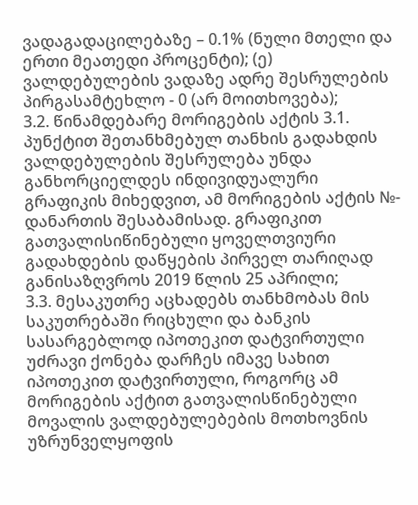ვადაგადაცილებაზე – 0.1% (ნული მთელი და ერთი მეათედი პროცენტი); (ე) ვალდებულების ვადაზე ადრე შესრულების პირგასამტეხლო - 0 (არ მოითხოვება);
3.2. წინამდებარე მორიგების აქტის 3.1. პუნქტით შეთანხმებულ თანხის გადახდის ვალდებულების შესრულება უნდა განხორციელდეს ინდივიდუალური გრაფიკის მიხედვით, ამ მორიგების აქტის №- დანართის შესაბამისად. გრაფიკით გათვალისიწინებული ყოველთვიური გადახდების დაწყების პირველ თარიღად განისაზღვროს 2019 წლის 25 აპრილი;
3.3. მესაკუთრე აცხადებს თანხმობას მის საკუთრებაში რიცხული და ბანკის სასარგებლოდ იპოთეკით დატვირთული უძრავი ქონება დარჩეს იმავე სახით იპოთეკით დატვირთული, როგორც ამ მორიგების აქტით გათვალისწინებული მოვალის ვალდებულებების მოთხოვნის უზრუნველყოფის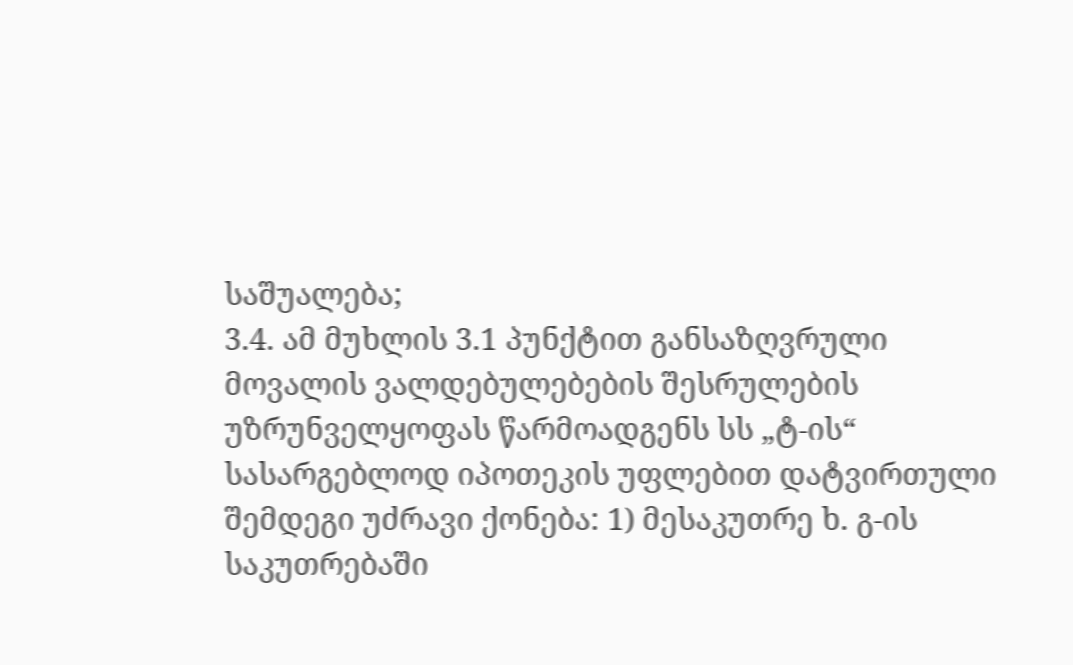საშუალება;
3.4. ამ მუხლის 3.1 პუნქტით განსაზღვრული მოვალის ვალდებულებების შესრულების უზრუნველყოფას წარმოადგენს სს „ტ-ის“ სასარგებლოდ იპოთეკის უფლებით დატვირთული შემდეგი უძრავი ქონება: 1) მესაკუთრე ხ. გ-ის საკუთრებაში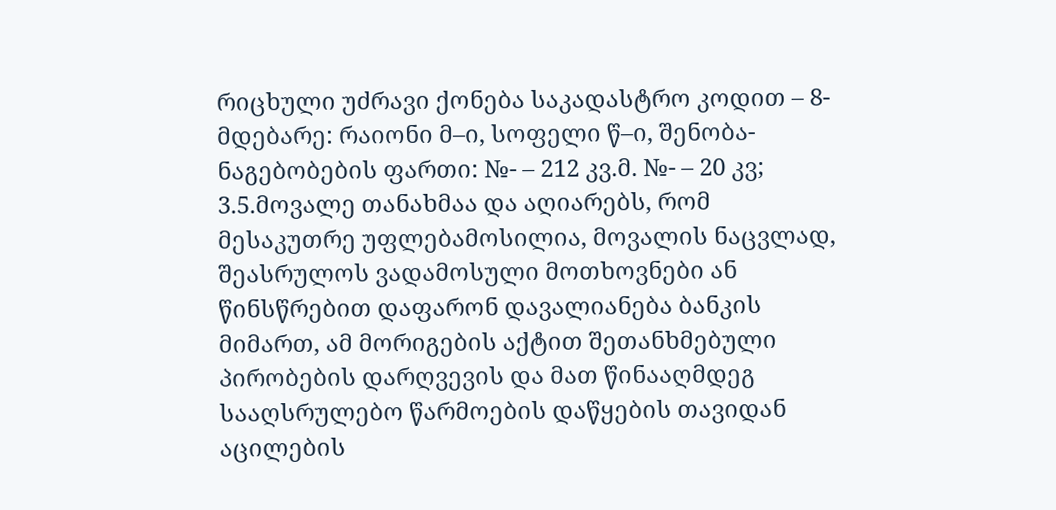რიცხული უძრავი ქონება საკადასტრო კოდით – 8- მდებარე: რაიონი მ–ი, სოფელი წ–ი, შენობა-ნაგებობების ფართი: №- – 212 კვ.მ. №- – 20 კვ;
3.5.მოვალე თანახმაა და აღიარებს, რომ მესაკუთრე უფლებამოსილია, მოვალის ნაცვლად, შეასრულოს ვადამოსული მოთხოვნები ან წინსწრებით დაფარონ დავალიანება ბანკის მიმართ, ამ მორიგების აქტით შეთანხმებული პირობების დარღვევის და მათ წინააღმდეგ სააღსრულებო წარმოების დაწყების თავიდან აცილების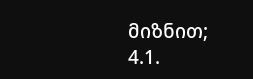მიზნით;
4.1.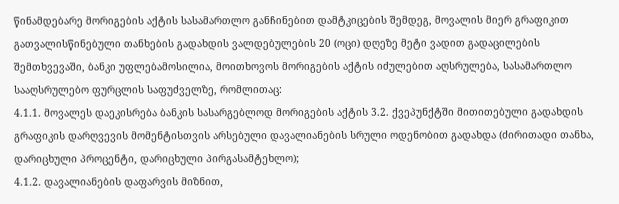წინამდებარე მორიგების აქტის სასამართლო განჩინებით დამტკიცების შემდეგ, მოვალის მიერ გრაფიკით გათვალისწინებული თანხების გადახდის ვალდებულების 20 (ოცი) დღეზე მეტი ვადით გადაცილების შემთხვევაში, ბანკი უფლებამოსილია, მოითხოვოს მორიგების აქტის იძულებით აღსრულება, სასამართლო სააღსრულებო ფურცლის საფუძველზე, რომლითაც:
4.1.1. მოვალეს დაეკისრება ბანკის სასარგებლოდ მორიგების აქტის 3.2. ქვეპუნქტში მითითებული გადახდის გრაფიკის დარღვევის მომენტისთვის არსებული დავალიანების სრული ოდენობით გადახდა (ძირითადი თანხა, დარიცხული პროცენტი, დარიცხული პირგასამტეხლო);
4.1.2. დავალიანების დაფარვის მიზნით,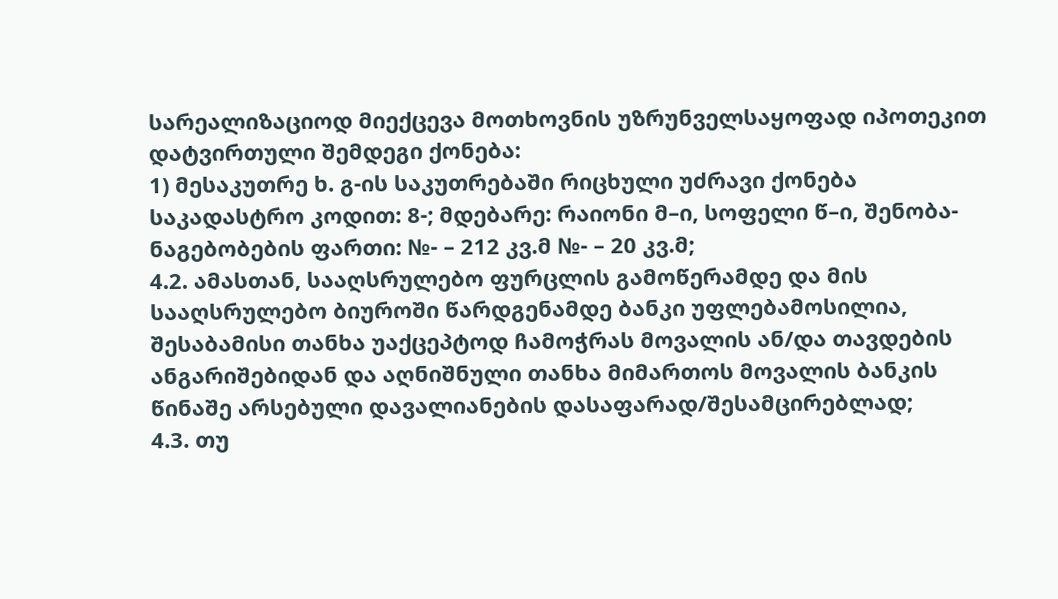სარეალიზაციოდ მიექცევა მოთხოვნის უზრუნველსაყოფად იპოთეკით დატვირთული შემდეგი ქონება:
1) მესაკუთრე ხ. გ-ის საკუთრებაში რიცხული უძრავი ქონება საკადასტრო კოდით: 8-; მდებარე: რაიონი მ–ი, სოფელი წ–ი, შენობა-ნაგებობების ფართი: №- – 212 კვ.მ №- – 20 კვ.მ;
4.2. ამასთან, სააღსრულებო ფურცლის გამოწერამდე და მის სააღსრულებო ბიუროში წარდგენამდე ბანკი უფლებამოსილია, შესაბამისი თანხა უაქცეპტოდ ჩამოჭრას მოვალის ან/და თავდების ანგარიშებიდან და აღნიშნული თანხა მიმართოს მოვალის ბანკის წინაშე არსებული დავალიანების დასაფარად/შესამცირებლად;
4.3. თუ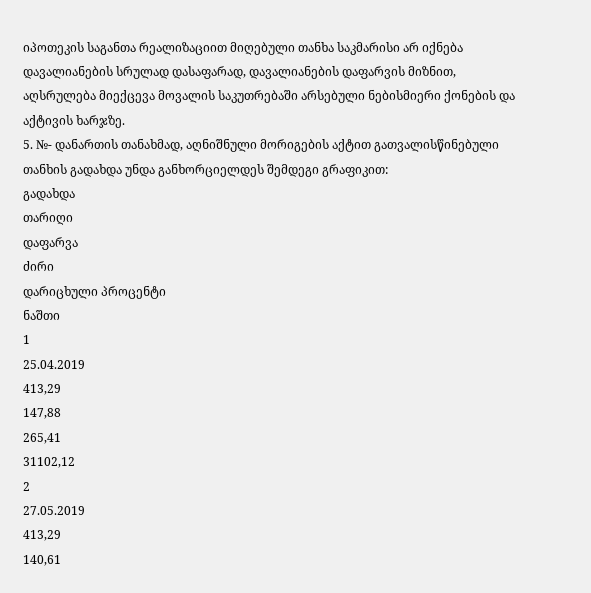იპოთეკის საგანთა რეალიზაციით მიღებული თანხა საკმარისი არ იქნება დავალიანების სრულად დასაფარად, დავალიანების დაფარვის მიზნით, აღსრულება მიექცევა მოვალის საკუთრებაში არსებული ნებისმიერი ქონების და აქტივის ხარჯზე.
5. №- დანართის თანახმად, აღნიშნული მორიგების აქტით გათვალისწინებული თანხის გადახდა უნდა განხორციელდეს შემდეგი გრაფიკით:
გადახდა
თარიღი
დაფარვა
ძირი
დარიცხული პროცენტი
ნაშთი
1
25.04.2019
413,29
147,88
265,41
31102,12
2
27.05.2019
413,29
140,61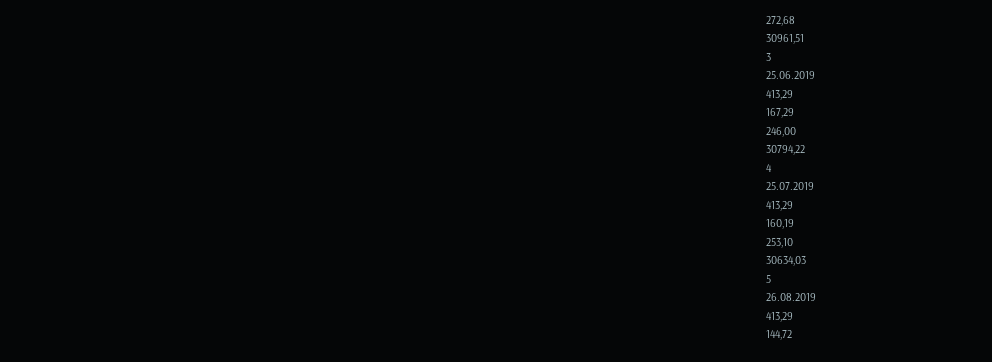272,68
30961,51
3
25.06.2019
413,29
167,29
246,00
30794,22
4
25.07.2019
413,29
160,19
253,10
30634,03
5
26.08.2019
413,29
144,72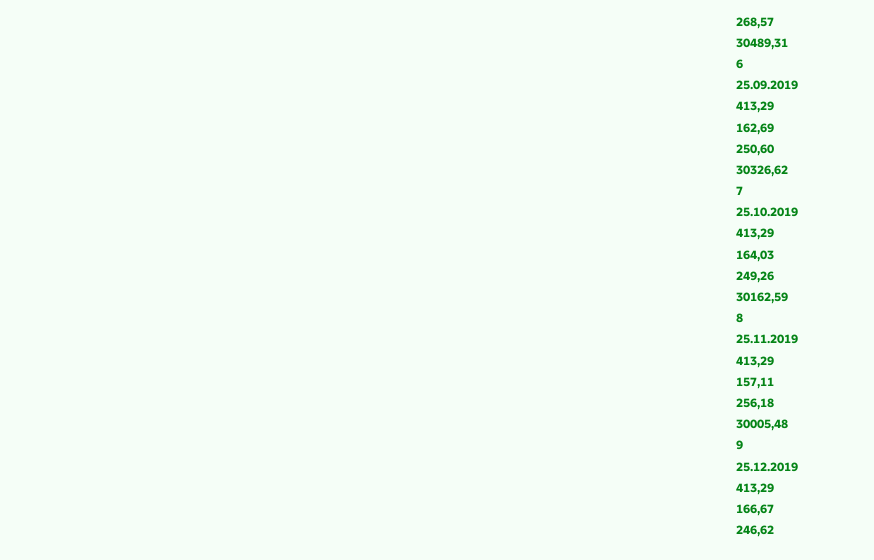268,57
30489,31
6
25.09.2019
413,29
162,69
250,60
30326,62
7
25.10.2019
413,29
164,03
249,26
30162,59
8
25.11.2019
413,29
157,11
256,18
30005,48
9
25.12.2019
413,29
166,67
246,62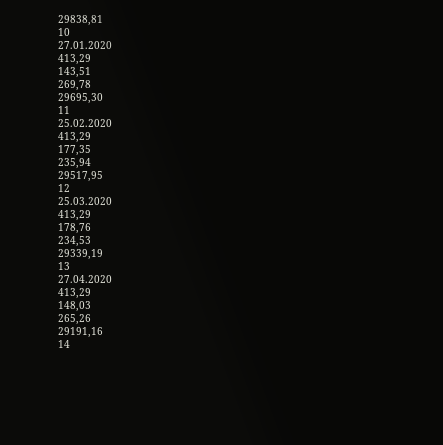29838,81
10
27.01.2020
413,29
143,51
269,78
29695,30
11
25.02.2020
413,29
177,35
235,94
29517,95
12
25.03.2020
413,29
178,76
234,53
29339,19
13
27.04.2020
413,29
148,03
265,26
29191,16
14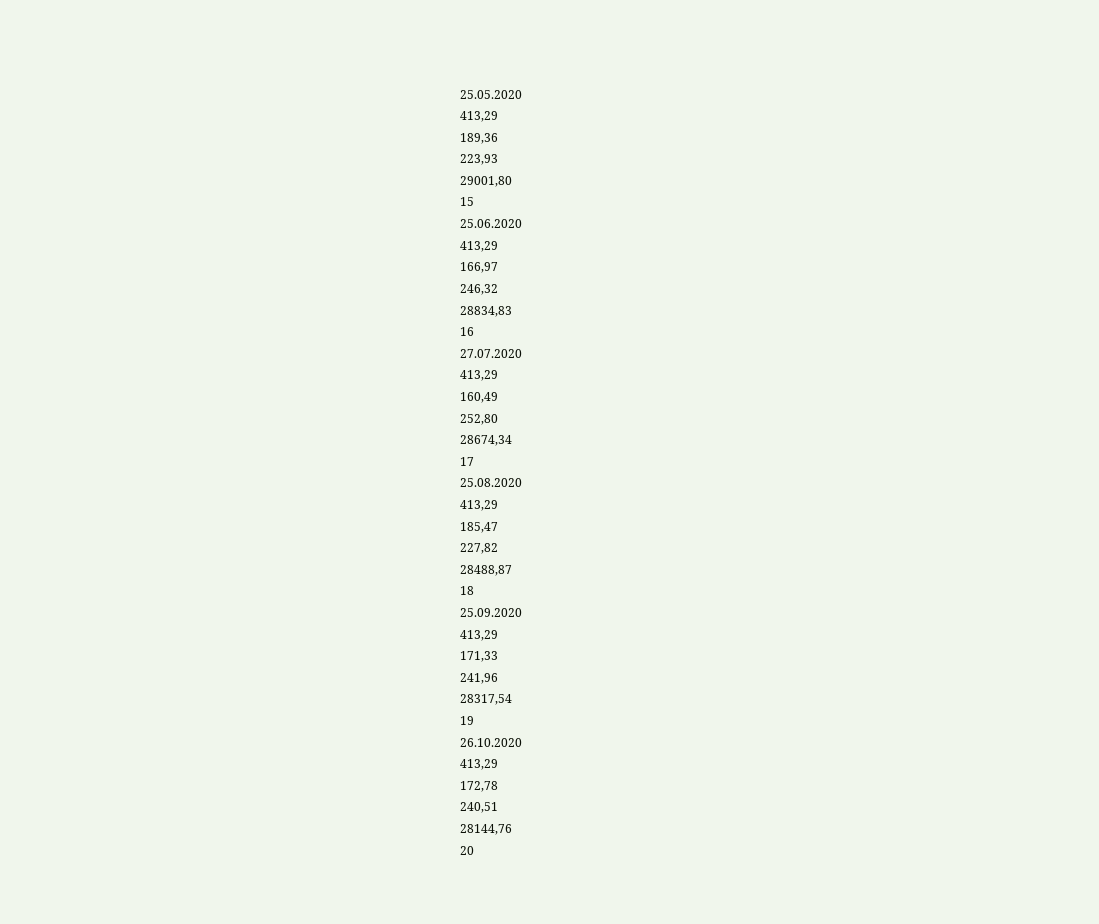25.05.2020
413,29
189,36
223,93
29001,80
15
25.06.2020
413,29
166,97
246,32
28834,83
16
27.07.2020
413,29
160,49
252,80
28674,34
17
25.08.2020
413,29
185,47
227,82
28488,87
18
25.09.2020
413,29
171,33
241,96
28317,54
19
26.10.2020
413,29
172,78
240,51
28144,76
20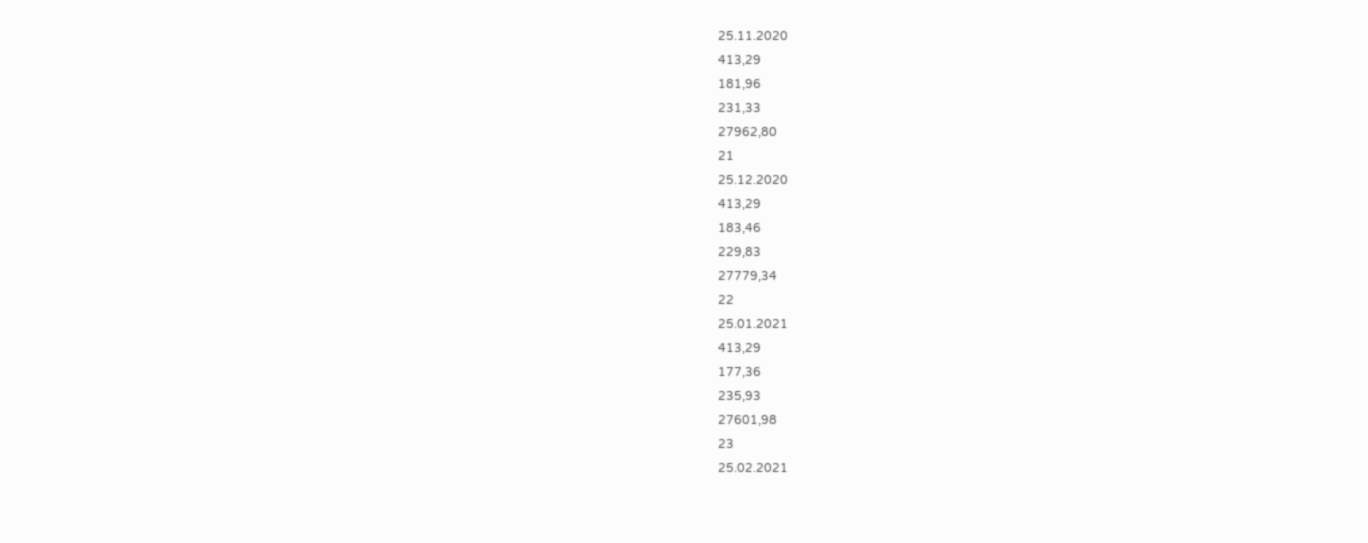25.11.2020
413,29
181,96
231,33
27962,80
21
25.12.2020
413,29
183,46
229,83
27779,34
22
25.01.2021
413,29
177,36
235,93
27601,98
23
25.02.2021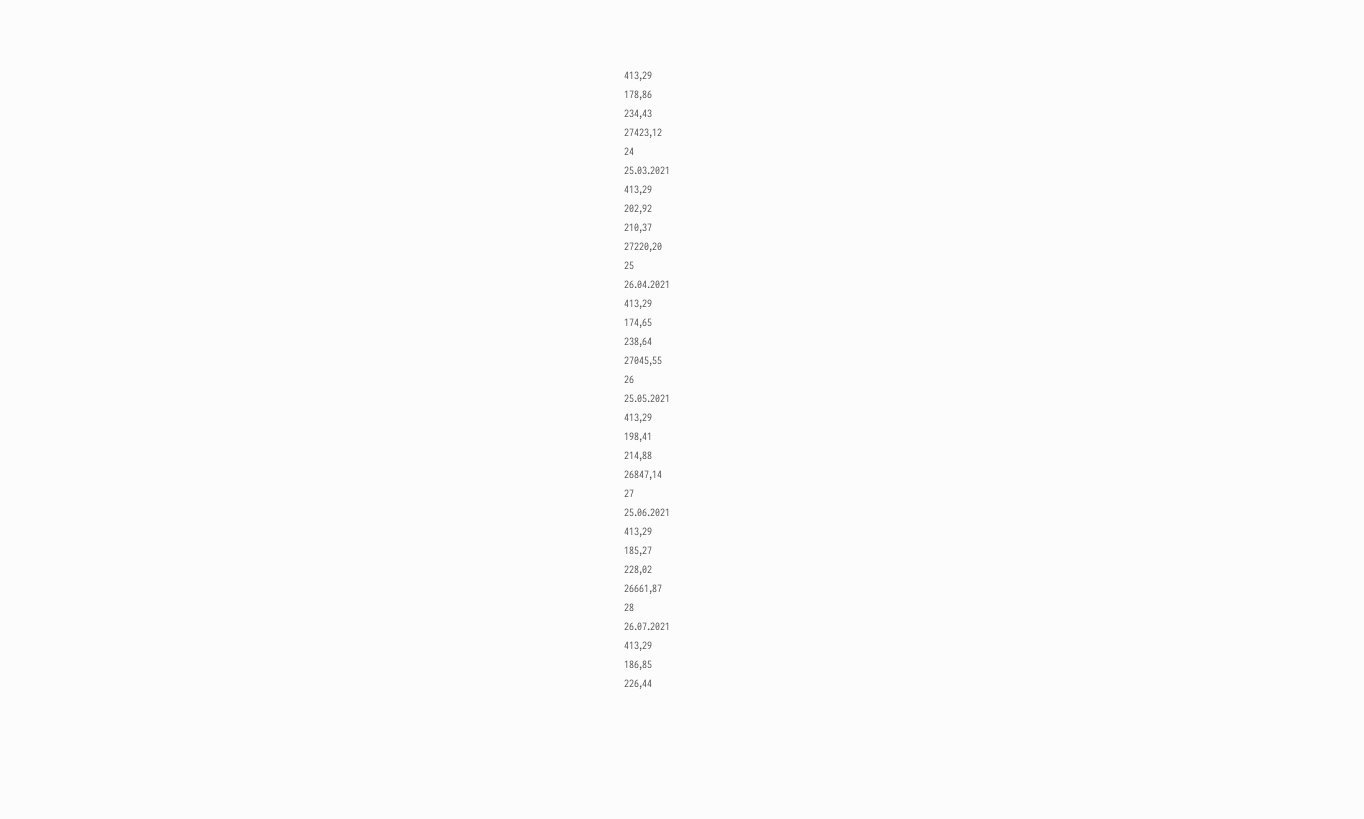413,29
178,86
234,43
27423,12
24
25.03.2021
413,29
202,92
210,37
27220,20
25
26.04.2021
413,29
174,65
238,64
27045,55
26
25.05.2021
413,29
198,41
214,88
26847,14
27
25.06.2021
413,29
185,27
228,02
26661,87
28
26.07.2021
413,29
186,85
226,44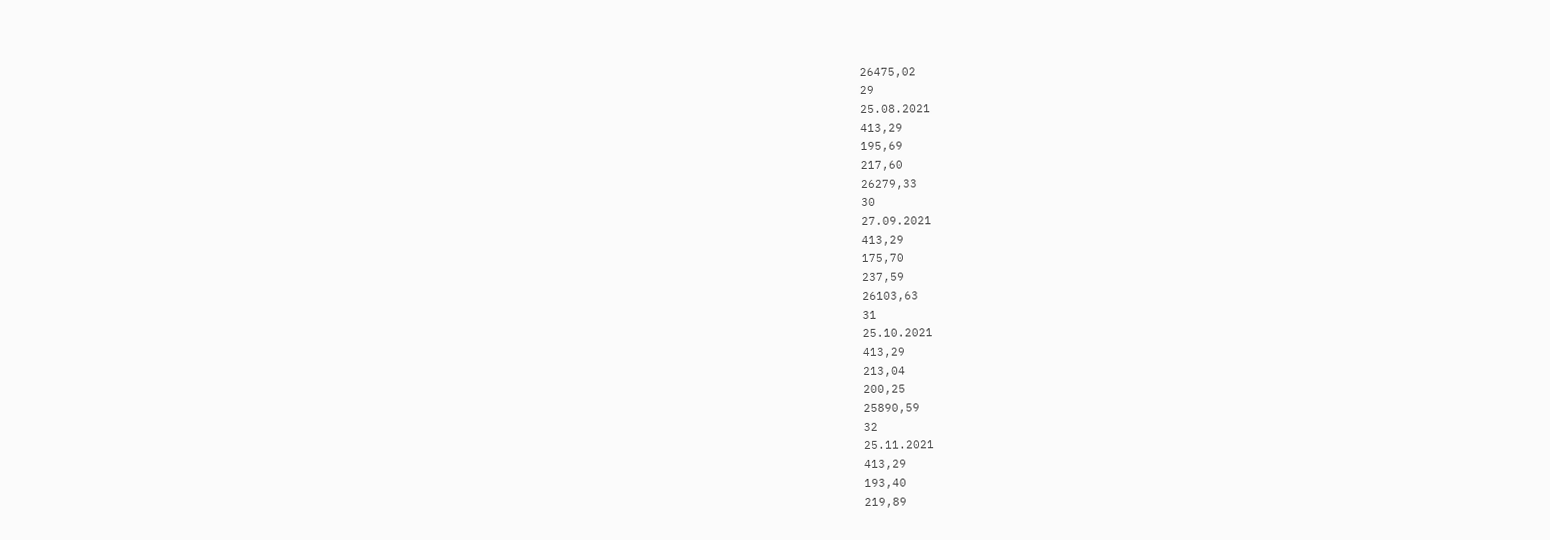26475,02
29
25.08.2021
413,29
195,69
217,60
26279,33
30
27.09.2021
413,29
175,70
237,59
26103,63
31
25.10.2021
413,29
213,04
200,25
25890,59
32
25.11.2021
413,29
193,40
219,89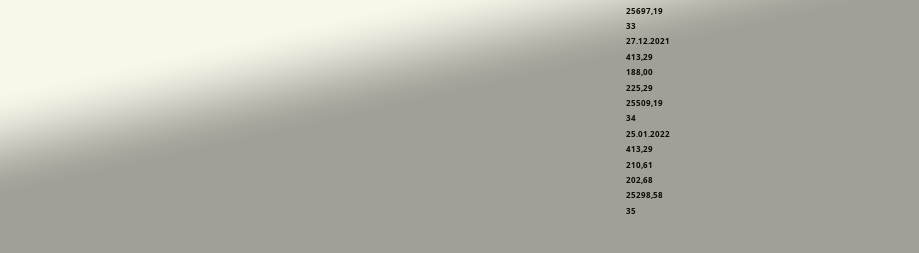25697,19
33
27.12.2021
413,29
188,00
225,29
25509,19
34
25.01.2022
413,29
210,61
202,68
25298,58
35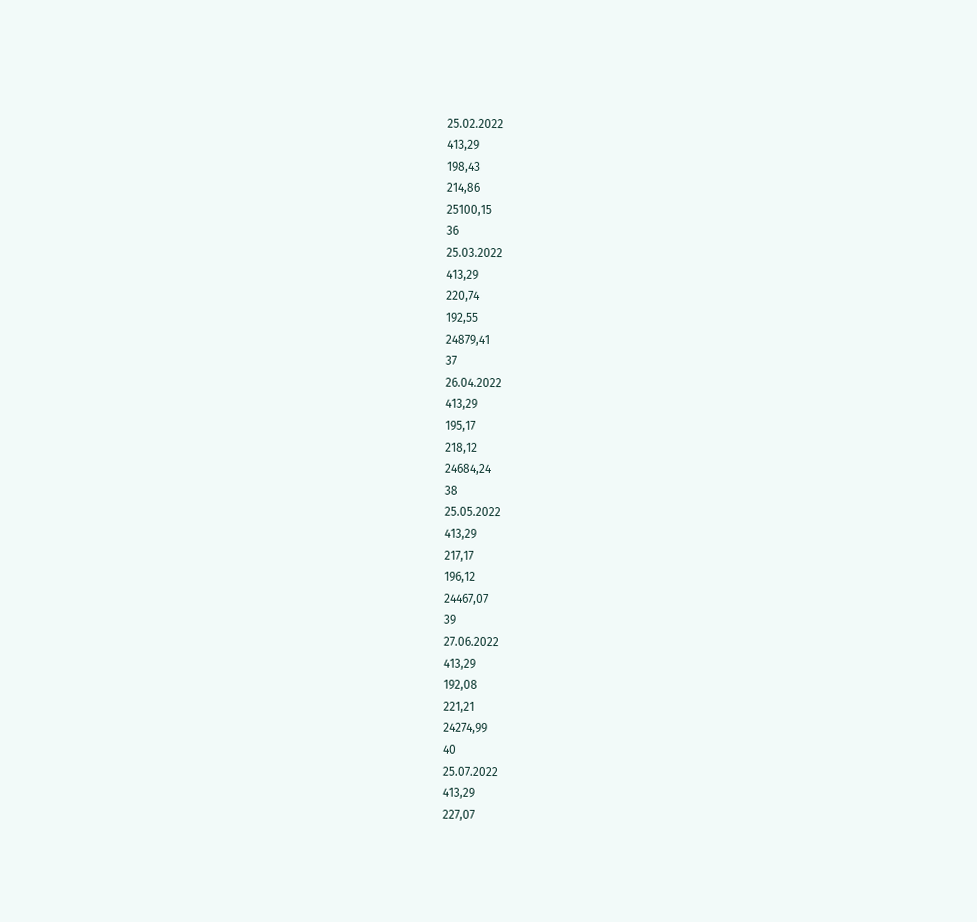25.02.2022
413,29
198,43
214,86
25100,15
36
25.03.2022
413,29
220,74
192,55
24879,41
37
26.04.2022
413,29
195,17
218,12
24684,24
38
25.05.2022
413,29
217,17
196,12
24467,07
39
27.06.2022
413,29
192,08
221,21
24274,99
40
25.07.2022
413,29
227,07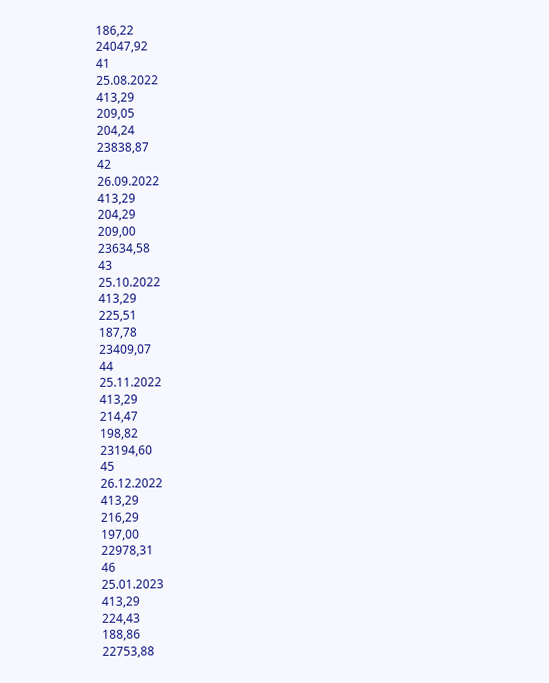186,22
24047,92
41
25.08.2022
413,29
209,05
204,24
23838,87
42
26.09.2022
413,29
204,29
209,00
23634,58
43
25.10.2022
413,29
225,51
187,78
23409,07
44
25.11.2022
413,29
214,47
198,82
23194,60
45
26.12.2022
413,29
216,29
197,00
22978,31
46
25.01.2023
413,29
224,43
188,86
22753,88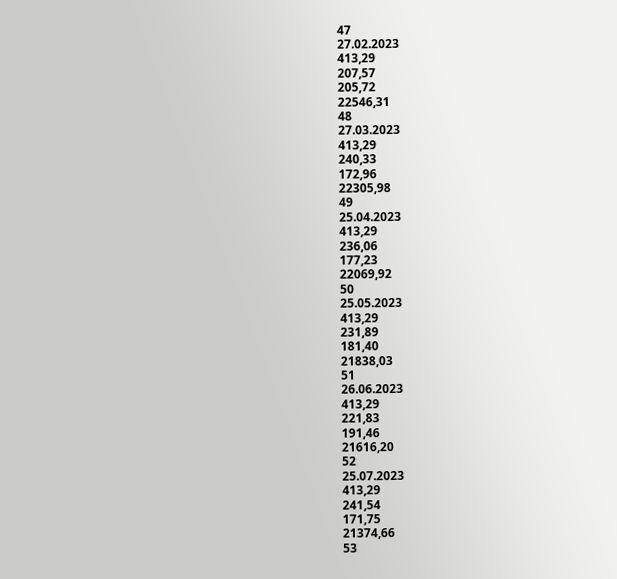47
27.02.2023
413,29
207,57
205,72
22546,31
48
27.03.2023
413,29
240,33
172,96
22305,98
49
25.04.2023
413,29
236,06
177,23
22069,92
50
25.05.2023
413,29
231,89
181,40
21838,03
51
26.06.2023
413,29
221,83
191,46
21616,20
52
25.07.2023
413,29
241,54
171,75
21374,66
53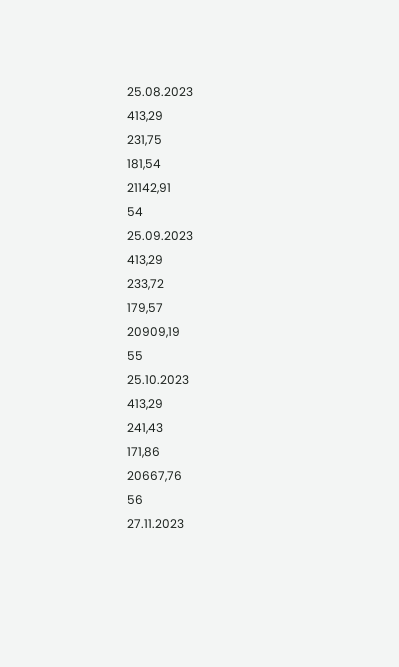25.08.2023
413,29
231,75
181,54
21142,91
54
25.09.2023
413,29
233,72
179,57
20909,19
55
25.10.2023
413,29
241,43
171,86
20667,76
56
27.11.2023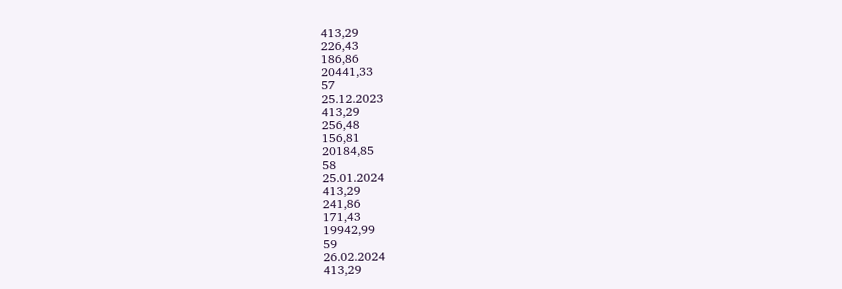413,29
226,43
186,86
20441,33
57
25.12.2023
413,29
256,48
156,81
20184,85
58
25.01.2024
413,29
241,86
171,43
19942,99
59
26.02.2024
413,29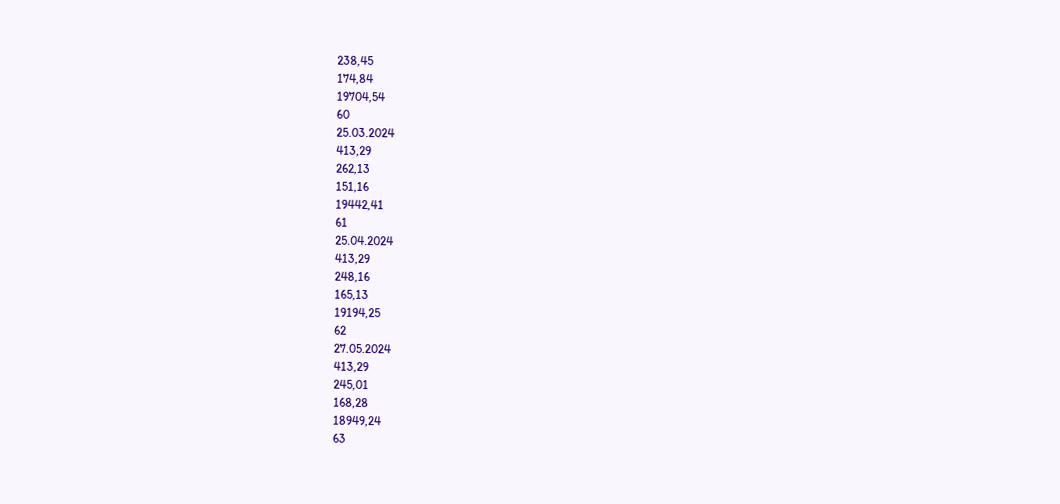238,45
174,84
19704,54
60
25.03.2024
413,29
262,13
151,16
19442,41
61
25.04.2024
413,29
248,16
165,13
19194,25
62
27.05.2024
413,29
245,01
168,28
18949,24
63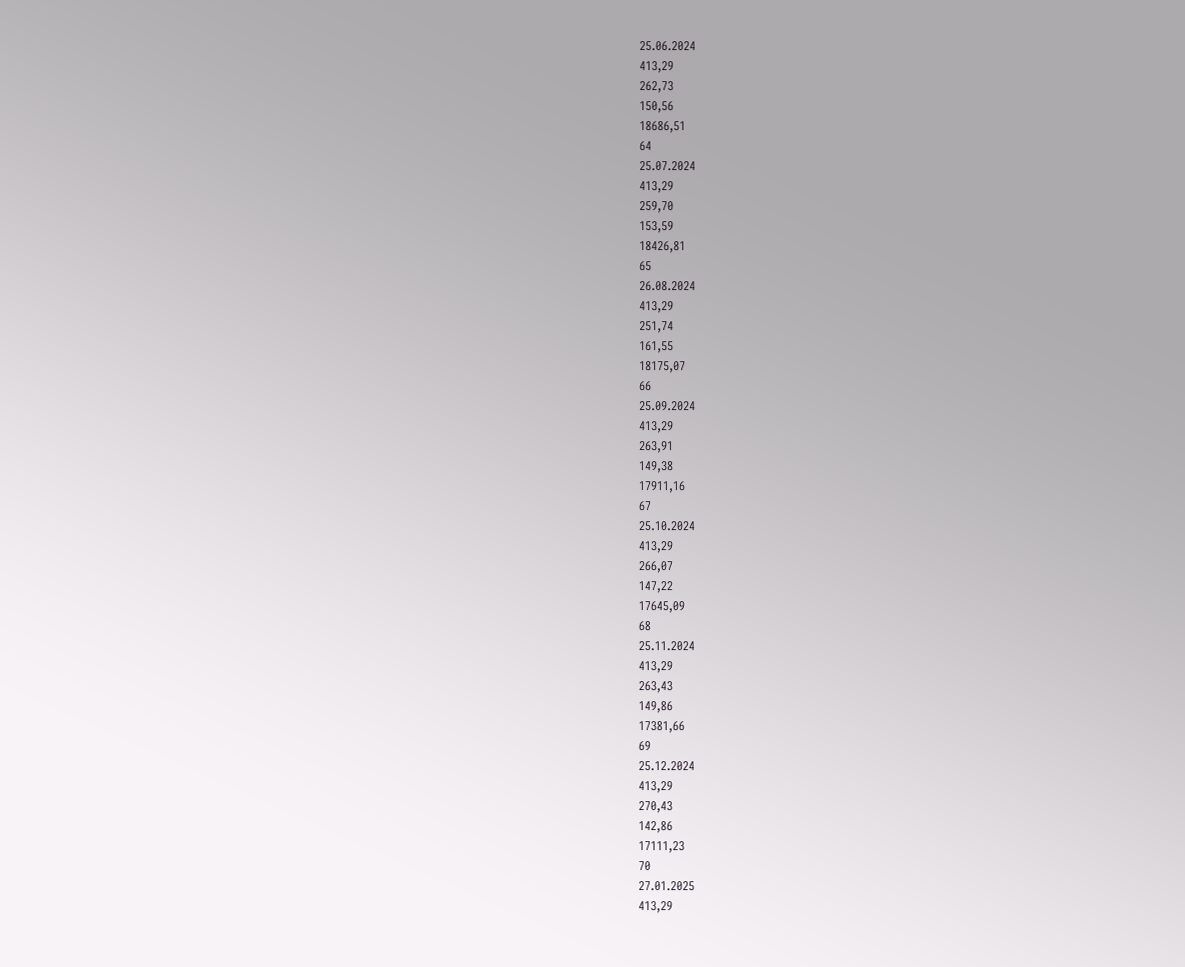25.06.2024
413,29
262,73
150,56
18686,51
64
25.07.2024
413,29
259,70
153,59
18426,81
65
26.08.2024
413,29
251,74
161,55
18175,07
66
25.09.2024
413,29
263,91
149,38
17911,16
67
25.10.2024
413,29
266,07
147,22
17645,09
68
25.11.2024
413,29
263,43
149,86
17381,66
69
25.12.2024
413,29
270,43
142,86
17111,23
70
27.01.2025
413,29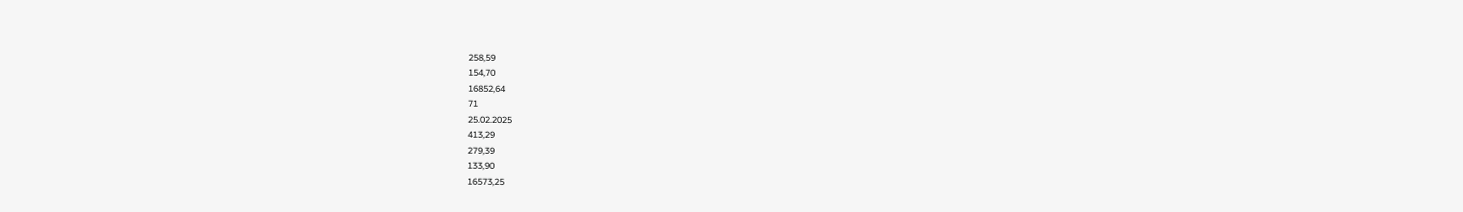258,59
154,70
16852,64
71
25.02.2025
413,29
279,39
133,90
16573,25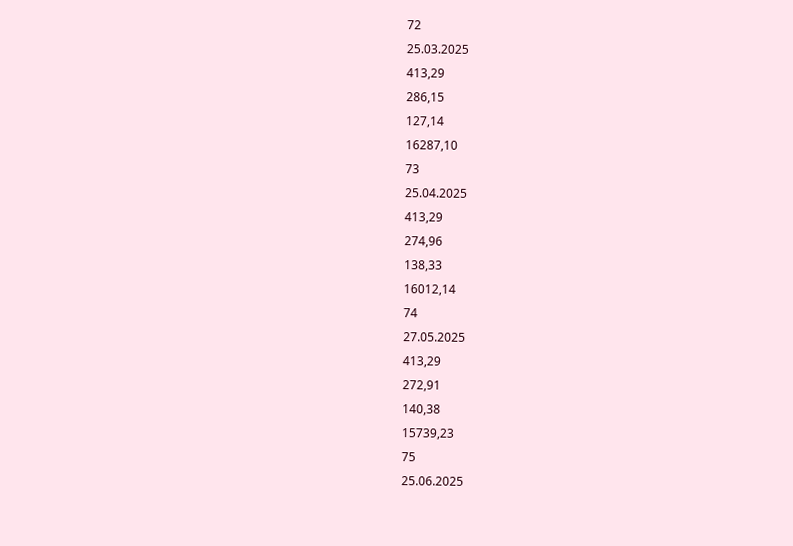72
25.03.2025
413,29
286,15
127,14
16287,10
73
25.04.2025
413,29
274,96
138,33
16012,14
74
27.05.2025
413,29
272,91
140,38
15739,23
75
25.06.2025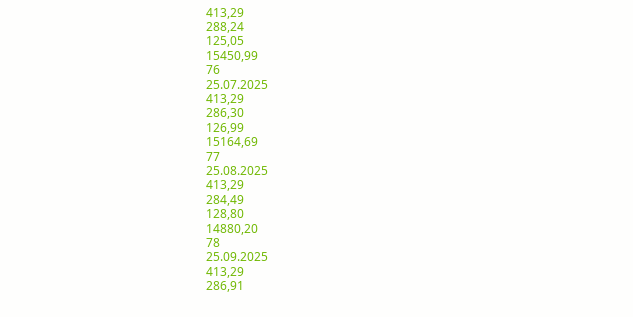413,29
288,24
125,05
15450,99
76
25.07.2025
413,29
286,30
126,99
15164,69
77
25.08.2025
413,29
284,49
128,80
14880,20
78
25.09.2025
413,29
286,91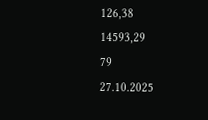126,38
14593,29
79
27.10.2025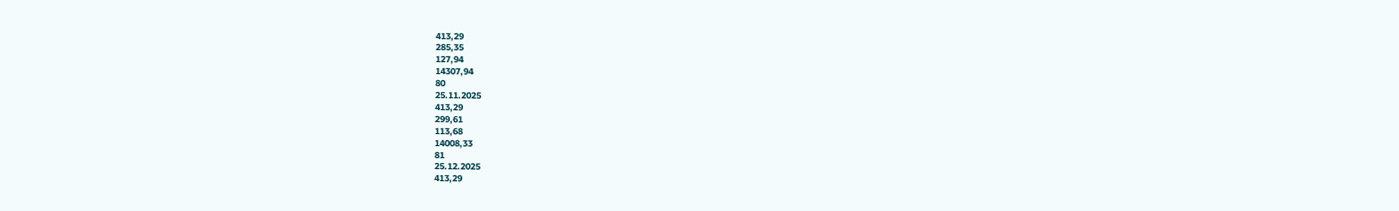413,29
285,35
127,94
14307,94
80
25.11.2025
413,29
299,61
113,68
14008,33
81
25.12.2025
413,29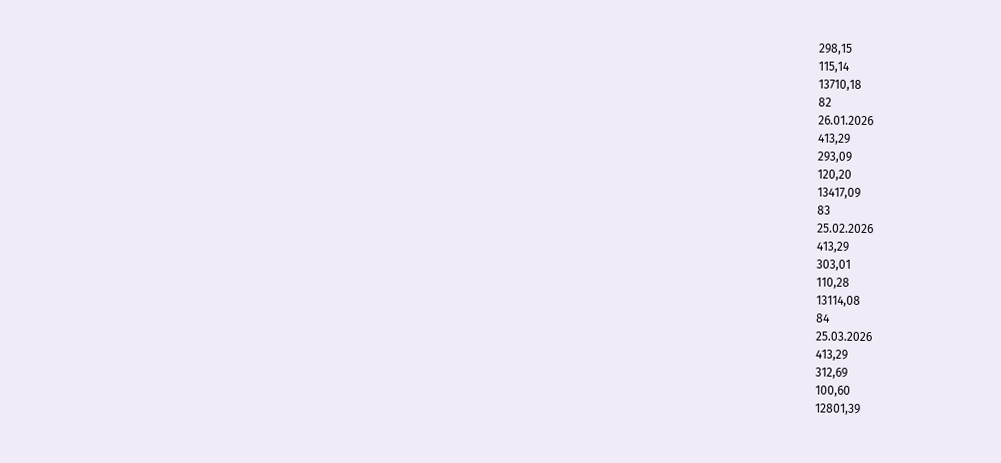298,15
115,14
13710,18
82
26.01.2026
413,29
293,09
120,20
13417,09
83
25.02.2026
413,29
303,01
110,28
13114,08
84
25.03.2026
413,29
312,69
100,60
12801,39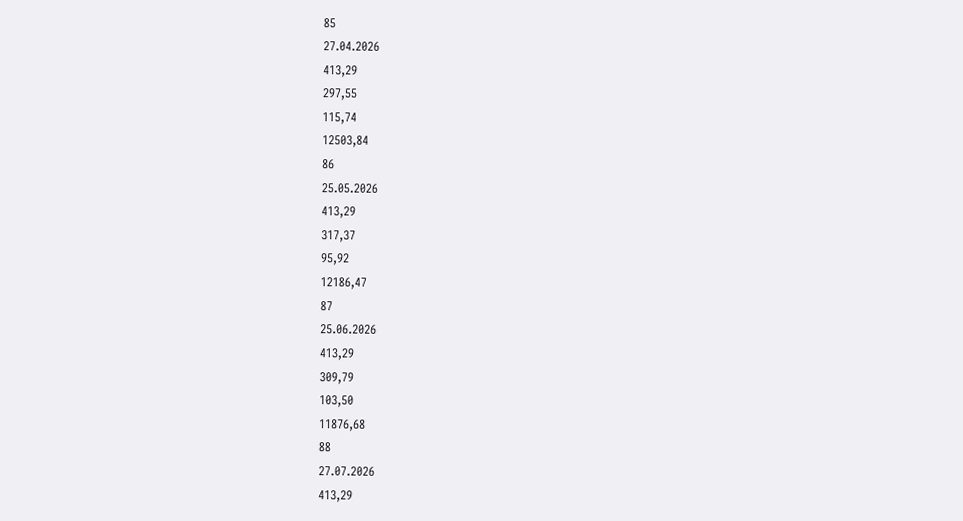85
27.04.2026
413,29
297,55
115,74
12503,84
86
25.05.2026
413,29
317,37
95,92
12186,47
87
25.06.2026
413,29
309,79
103,50
11876,68
88
27.07.2026
413,29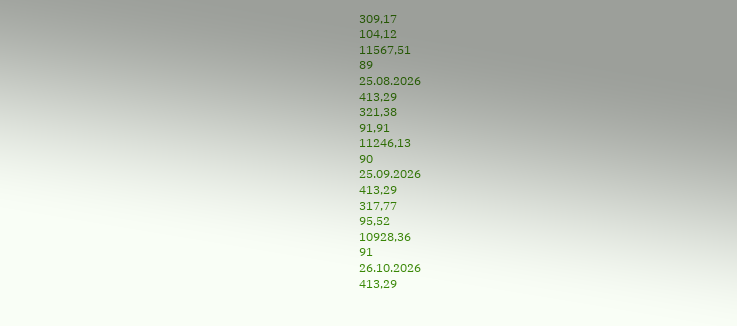309,17
104,12
11567,51
89
25.08.2026
413,29
321,38
91,91
11246,13
90
25.09.2026
413,29
317,77
95,52
10928,36
91
26.10.2026
413,29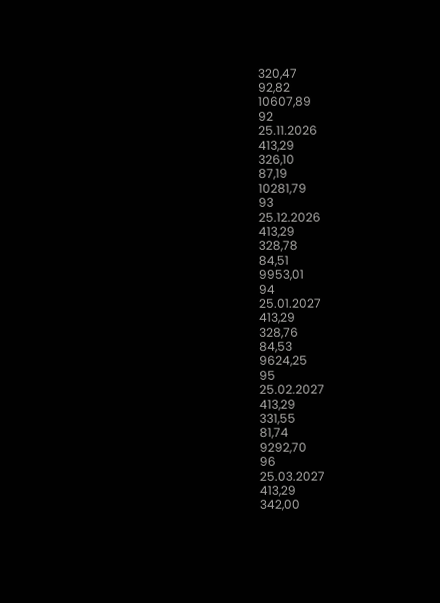320,47
92,82
10607,89
92
25.11.2026
413,29
326,10
87,19
10281,79
93
25.12.2026
413,29
328,78
84,51
9953,01
94
25.01.2027
413,29
328,76
84,53
9624,25
95
25.02.2027
413,29
331,55
81,74
9292,70
96
25.03.2027
413,29
342,00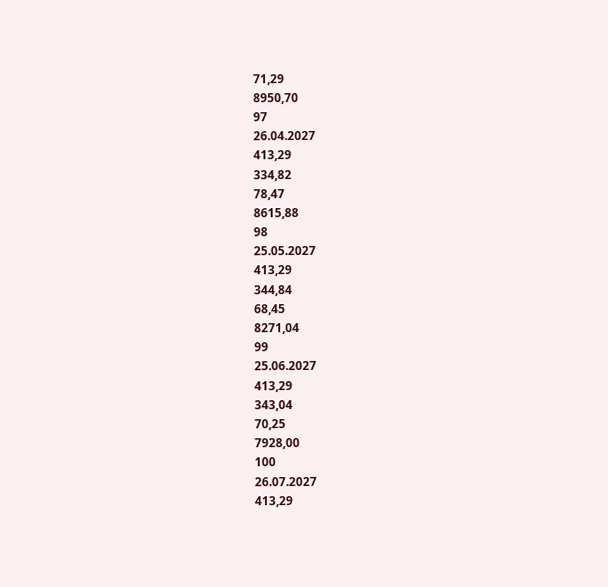71,29
8950,70
97
26.04.2027
413,29
334,82
78,47
8615,88
98
25.05.2027
413,29
344,84
68,45
8271,04
99
25.06.2027
413,29
343,04
70,25
7928,00
100
26.07.2027
413,29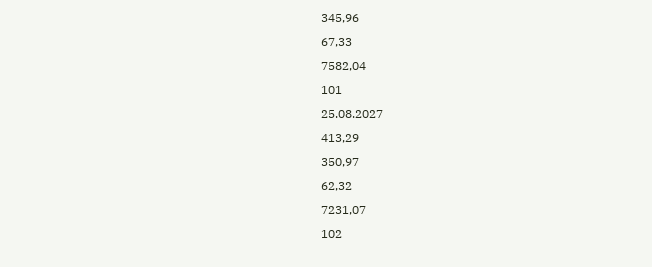345,96
67,33
7582,04
101
25.08.2027
413,29
350,97
62,32
7231,07
102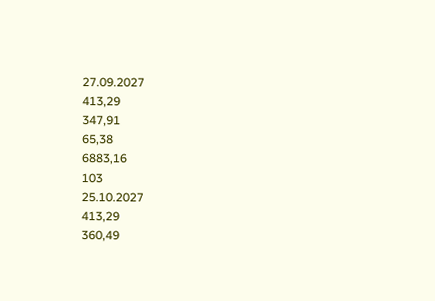27.09.2027
413,29
347,91
65,38
6883,16
103
25.10.2027
413,29
360,49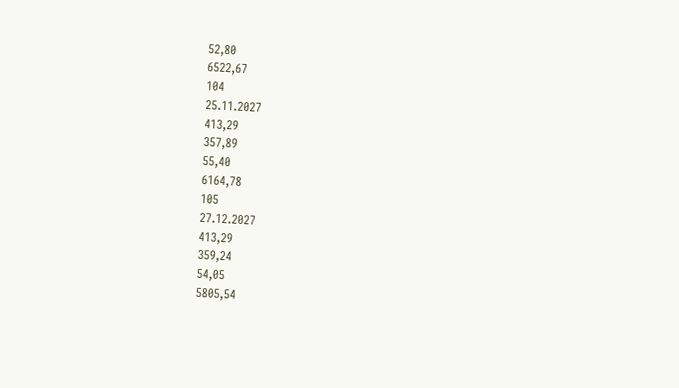52,80
6522,67
104
25.11.2027
413,29
357,89
55,40
6164,78
105
27.12.2027
413,29
359,24
54,05
5805,54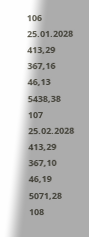106
25.01.2028
413,29
367,16
46,13
5438,38
107
25.02.2028
413,29
367,10
46,19
5071,28
108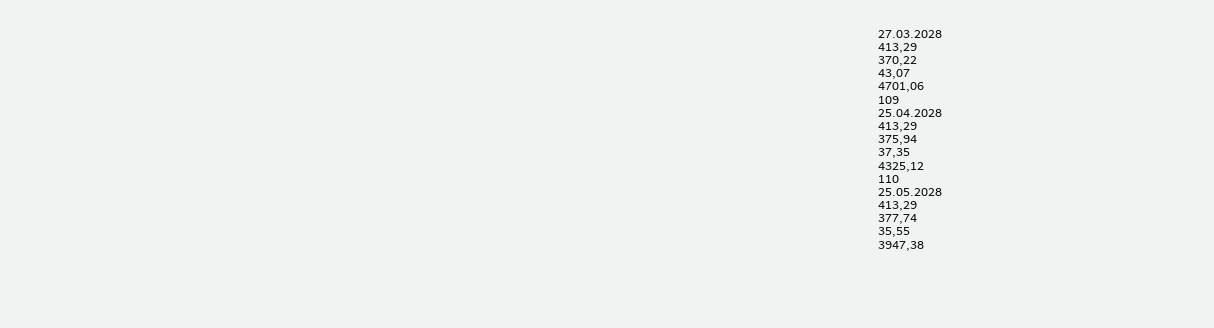27.03.2028
413,29
370,22
43,07
4701,06
109
25.04.2028
413,29
375,94
37,35
4325,12
110
25.05.2028
413,29
377,74
35,55
3947,38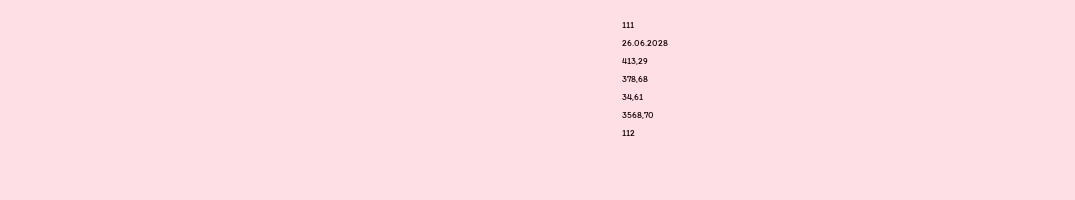111
26.06.2028
413,29
378,68
34,61
3568,70
112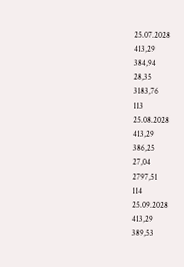25.07.2028
413,29
384,94
28,35
3183,76
113
25.08.2028
413,29
386,25
27,04
2797,51
114
25.09.2028
413,29
389,53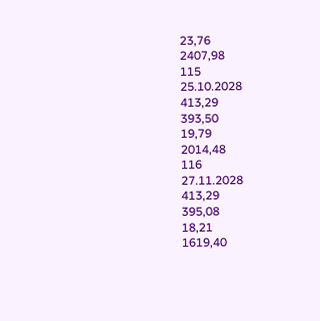23,76
2407,98
115
25.10.2028
413,29
393,50
19,79
2014,48
116
27.11.2028
413,29
395,08
18,21
1619,40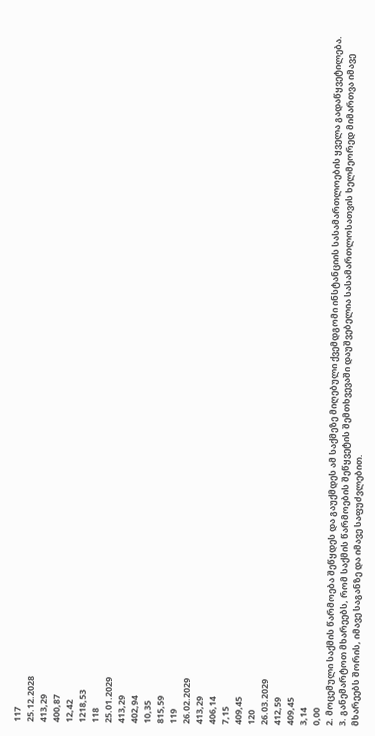117
25.12.2028
413,29
400,87
12,42
1218,53
118
25.01.2029
413,29
402,94
10,35
815,59
119
26.02.2029
413,29
406,14
7,15
409,45
120
26.03.2029
412,59
409,45
3,14
0,00
2. მოცემული საქმის წარმოება შეწყდეს და გაუქმდეს ამ საქმეზე მიღებული ქვემდგომი ინსტანციის სასამართლოების ყველა გადაწყვეტილება.
3. განემარტოთ მხარეებს, რომ საქმის წარმოების შეწყვეტის შემთხვევაში დაუშვებელია სასამართლოსათვის ხელმეორედ მიმართვა იმავე მხარეებს შორის, იმავე საგანზე და იმავე საფუძვლებით.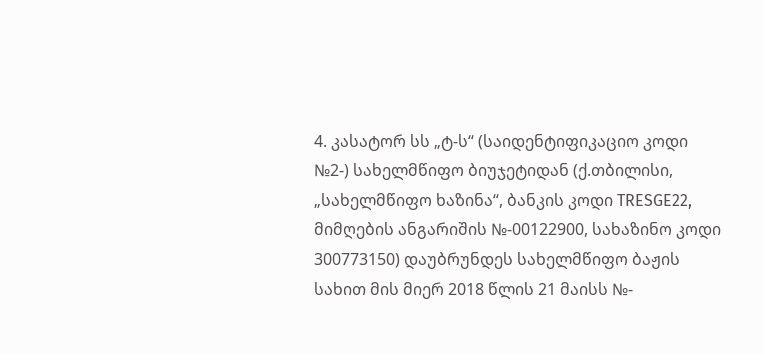4. კასატორ სს „ტ-ს“ (საიდენტიფიკაციო კოდი №2-) სახელმწიფო ბიუჯეტიდან (ქ.თბილისი, „სახელმწიფო ხაზინა“, ბანკის კოდი TRESGE22, მიმღების ანგარიშის №-00122900, სახაზინო კოდი 300773150) დაუბრუნდეს სახელმწიფო ბაჟის სახით მის მიერ 2018 წლის 21 მაისს №-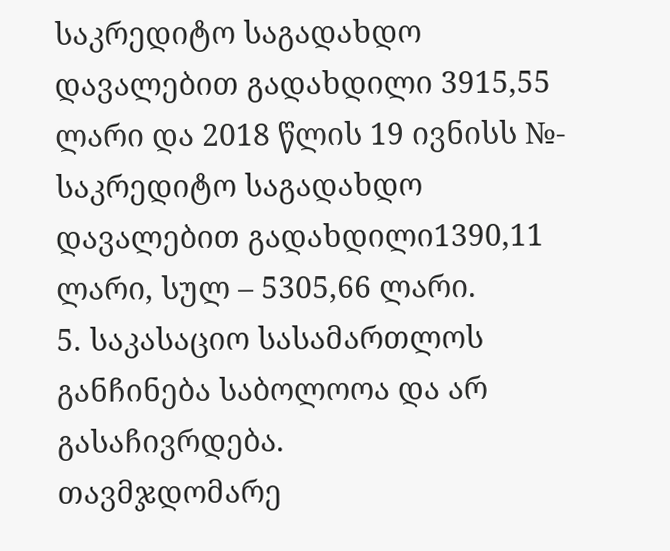საკრედიტო საგადახდო დავალებით გადახდილი 3915,55 ლარი და 2018 წლის 19 ივნისს №- საკრედიტო საგადახდო დავალებით გადახდილი1390,11 ლარი, სულ – 5305,66 ლარი.
5. საკასაციო სასამართლოს განჩინება საბოლოოა და არ გასაჩივრდება.
თავმჯდომარე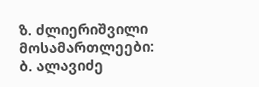ზ. ძლიერიშვილი
მოსამართლეები: ბ. ალავიძე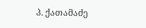პ. ქათამაძე